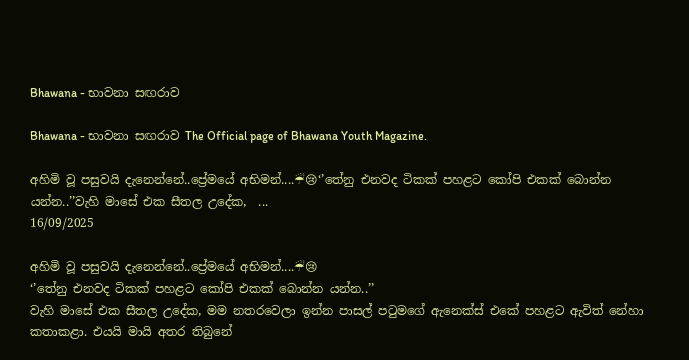Bhawana - භාවනා සඟරාව

Bhawana - භාවනා සඟරාව The Official page of Bhawana Youth Magazine.

අහිමි වූ පසුවයි දැනෙන්නේ..ප්‍රේමයේ අභිමන්....☔😢‘’තේනු එනවද ටිකක් පහළට කෝපි එකක් බොන්න යන්න..’’වැහි මාසේ එක සීතල උදේක,  ...
16/09/2025

අහිමි වූ පසුවයි දැනෙන්නේ..ප්‍රේමයේ අභිමන්....☔😢
‘’තේනු එනවද ටිකක් පහළට කෝපි එකක් බොන්න යන්න..’’
වැහි මාසේ එක සීතල උදේක, මම නතරවෙලා ඉන්න පාසල් පටුමගේ ඇනෙක්ස් එකේ පහළට ඇවිත් නේහා කතාකළා. එයයි මායි අතර තිබුනේ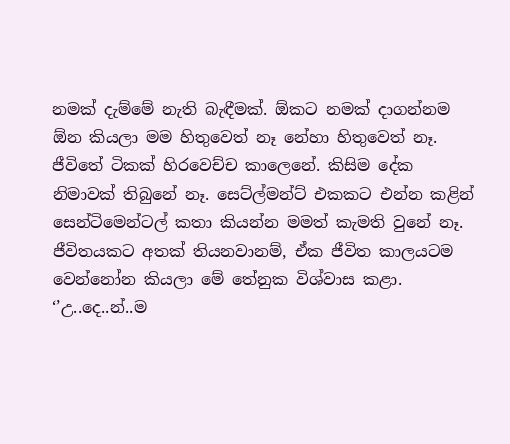නමක් දැම්මේ නැති බැඳීමක්. ඕකට නමක් දාගන්නම ඕන කියලා මම හිතුවෙත් නෑ නේහා හිතුවෙත් නෑ. ජීවිතේ ටිකක් හිරවෙච්ච කාලෙනේ. කිසිම දේක නිමාවක් තිබුනේ නෑ. සෙට්ල්මන්ට් එකකට එන්න කළින් සෙන්ටිමෙන්ටල් කතා කියන්න මමත් කැමති වුනේ නෑ. ජීවිතයකට අතක් තියනවානම්, ඒක ජීවිත කාලයටම වෙන්නෝන කියලා මේ තේනුක විශ්වාස කළා.
‘’උ..දෙ..න්..ම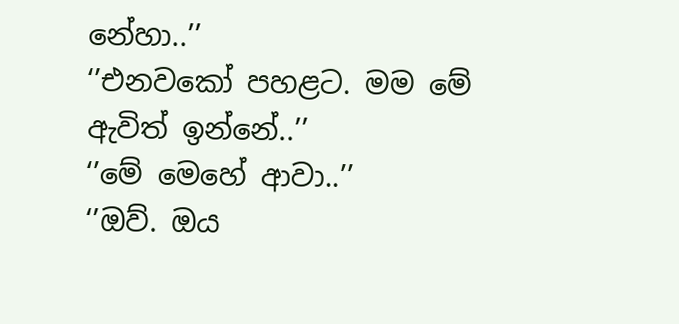නේහා..’’
‘’එනවකෝ පහළට. මම මේ ඇවිත් ඉන්නේ..’’
‘’මේ මෙහේ ආවා..’’
‘’ඔව්. ඔය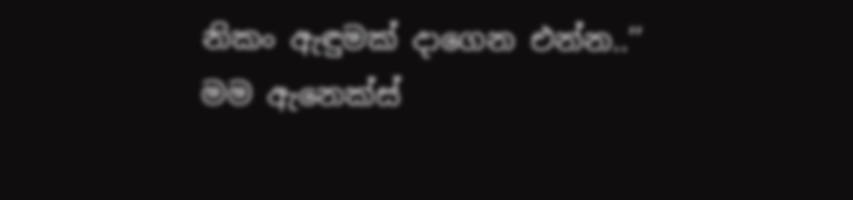නිකං ඇඳුමක් දාගෙන එන්න..’’
මම ඇනෙක්ස්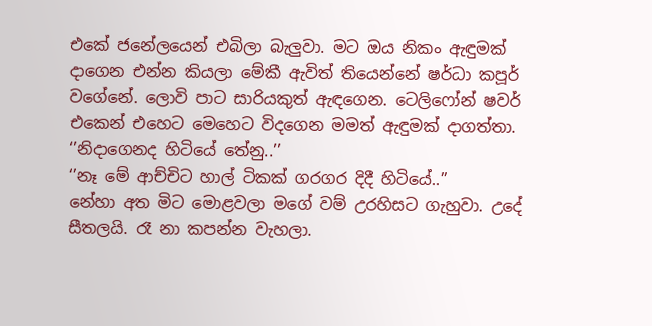එකේ ජනේලයෙන් එබිලා බැලුවා. මට ඔය නිකං ඇඳුමක් දාගෙන එන්න කියලා මේකී ඇවිත් තියෙන්නේ ෂර්ධා කපූර් වගේනේ. ලොවි පාට සාරියකුත් ඇඳගෙන. ටෙලිෆෝන් ෂවර් එකෙන් එහෙට මෙහෙට විදගෙන මමත් ඇඳුමක් දාගත්තා.
‘’නිදාගෙනද හිටියේ තේනු..’’
‘’නෑ මේ ආච්චිට හාල් ටිකක් ගරගර දිදී හිටියේ..’’
නේහා අත මිට මොළවලා මගේ වම් උරහිසට ගැහුවා. උදේ සීතලයි. රෑ නා කපන්න වැහලා.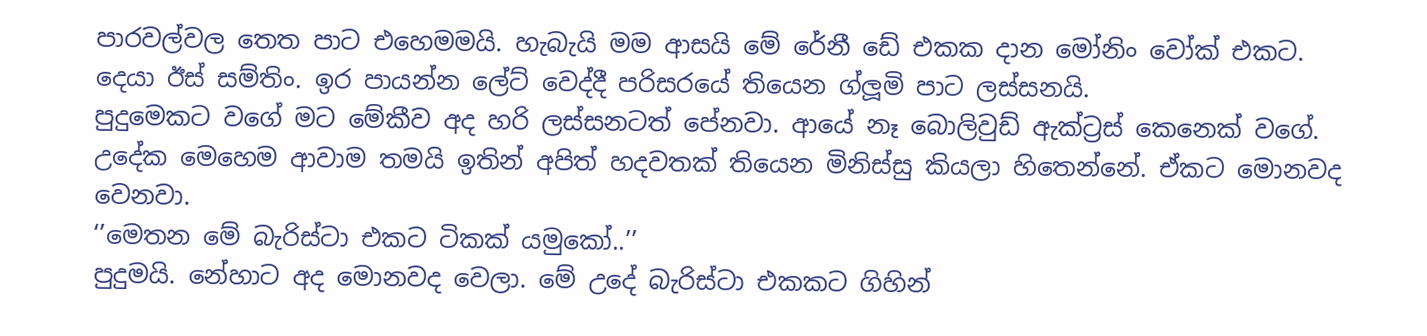පාරවල්වල තෙත පාට එහෙමමයි. හැබැයි මම ආසයි මේ රේනී ඩේ එකක දාන මෝනිං වෝක් එකට. දෙයා ඊස් සම්තිං. ඉර පායන්න ලේට් වෙද්දී පරිසරයේ තියෙන ග්ලූමි පාට ලස්සනයි.
පුදුමෙකට වගේ මට මේකීව අද හරි ලස්සනටත් පේනවා. ආයේ නෑ බොලිවුඩ් ඇක්ට්‍රස් කෙනෙක් වගේ. උදේක මෙහෙම ආවාම තමයි ඉතින් අපිත් හදවතක් තියෙන මිනිස්සු කියලා හිතෙන්නේ. ඒකට මොනවද වෙනවා.
‘’මෙතන මේ බැරිස්ටා එකට ටිකක් යමුකෝ..’’
පුදුමයි. නේහාට අද මොනවද වෙලා. මේ උදේ බැරිස්ටා එකකට ගිහින්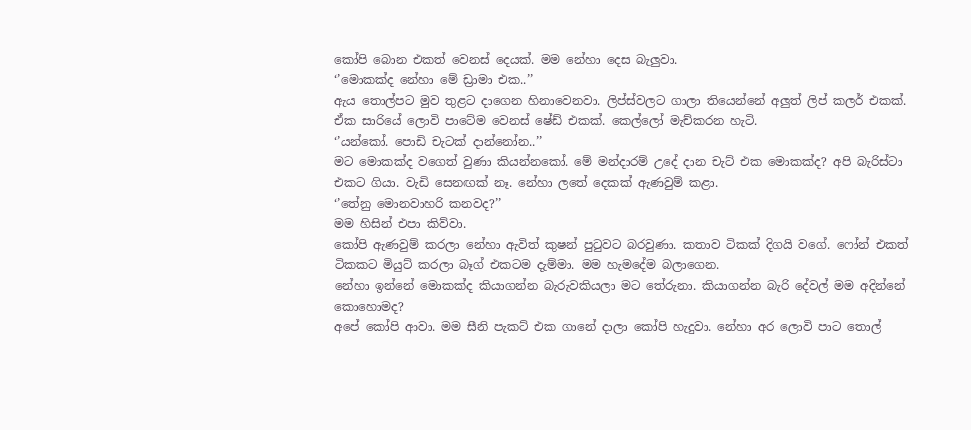කෝපි බොන එකත් වෙනස් දෙයක්. මම නේහා දෙස බැලුවා.
‘’මොකක්ද නේහා මේ ඩ්‍රාමා එක..’’
ඇය තොල්පට මුව තුළට දාගෙන හිනාවෙනවා. ලිප්ස්වලට ගාලා තියෙන්නේ අලුත් ලිප් කලර් එකක්. ඒක සාරියේ ලොවි පාටේම වෙනස් ෂේඩ් එකක්. කෙල්ලෝ මැච්කරන හැටි.
‘’යන්කෝ. පොඩි චැටක් දාන්නෝන..’’
මට මොකක්ද වගෙත් වුණා කියන්නකෝ. මේ මන්දාරම් උදේ දාන චැට් එක මොකක්ද? අපි බැරිස්ටා එකට ගියා. වැඩි සෙනඟක් නෑ. නේහා ලතේ දෙකක් ඇණවුම් කළා.
‘’තේනු මොනවාහරි කනවද?’’
මම හිසින් එපා කිව්වා.
කෝපි ඇණවුම් කරලා නේහා ඇවිත් කුෂන් පුටුවට බරවුණා. කතාව ටිකක් දිගයි වගේ. ෆෝන් එකත් ටිකකට මියුට් කරලා බෑග් එකටම දැම්මා. මම හැමදේම බලාගෙන.
නේහා ඉන්නේ මොකක්ද කියාගන්න බැරුවකියලා මට තේරුනා. කියාගන්න බැරි දේවල් මම අදින්නේ කොහොමද?
අපේ කෝපි ආවා. මම සීනි පැකට් එක ගානේ දාලා කෝපි හැදුවා. නේහා අර ලොවි පාට තොල්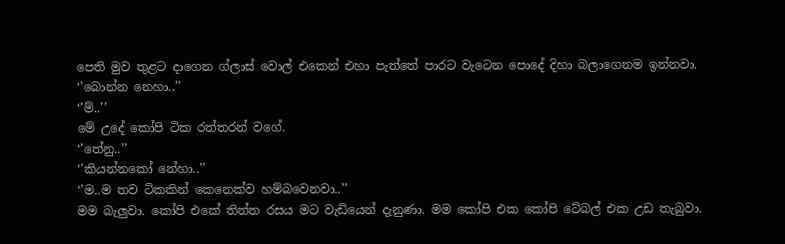පෙති මුව තුළට දාගෙන ග්ලාස් වොල් එකෙන් එහා පැත්තේ පාරට වැටෙන පොදේ දිහා බලාගෙනම ඉන්නවා.
‘’බොන්න නෙහා..’’
‘’ම්..’’
මේ උදේ කෝපි ටික රත්තරන් වගේ.
‘’තේනු..’’
‘’කියන්නකෝ නේහා..’’
‘’ම..ම තව ටිකකින් කෙනෙක්ව හම්බවෙනවා..’’
මම බැලුවා. කෝපි එකේ තිත්ත රසය මට වැඩියෙන් දැනුණා. මම කෝපි එක කෝපි ටේබල් එක උඩ තැබුවා.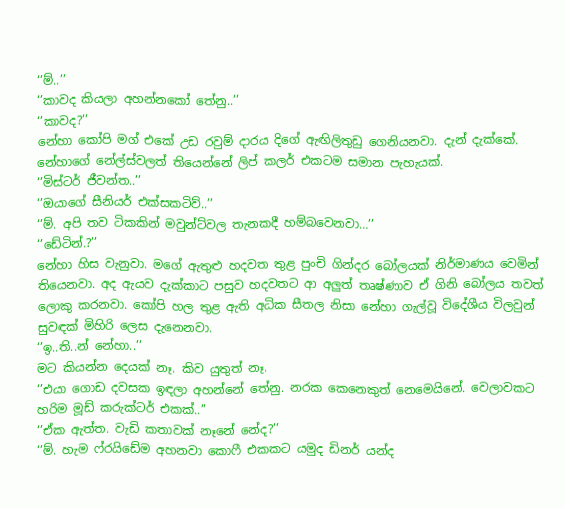‘’ම්..’’
‘’කාවද කියලා අහන්නකෝ තේනු..’’
‘’කාවද?’’
නේහා කෝපි මග් එකේ උඩ රවුම් දාරය දිගේ ඇඟිලිතුඩු ගෙනියනවා. දැන් දැක්කේ. නේහාගේ නේල්ස්වලත් තියෙන්නේ ලිප් කලර් එකටම සමාන පැහැයක්.
‘’මිස්ටර් ජීවන්ත..’’
‘’ඔයාගේ සීනියර් එක්සකටිව්..’’
‘’ම්. අපි තව ටිකකින් මවුන්ට්වල තැනකදී හම්බවෙනවා…’’
‘’ඩේටින්.?’’
නේහා හිස වැනුවා. මගේ ඇතුළු හදවත තුළ පුංචි ගින්දර බෝලයක් නිර්මාණය වෙමින් තියෙනවා. අද ඇයව දැක්කාට පසුව හදවතට ආ අලුත් තෘෂ්ණාව ඒ ගිනි බෝලය තවත් ලොකු කරනවා. කෝපි හල තුළ ඇති අධික සීතල නිසා නේහා ගැල්වූ විදේශීය විලවුන් සුවඳක් මිහිරි ලෙස දැනෙනවා.
‘’ඉ..ති..න් නේහා..’’
මට කියන්න දෙයක් නෑ. කිව යුතුත් නෑ.
‘’එයා ගොඩ දවසක ඉඳලා අහන්නේ තේනු. නරක කෙනෙකුත් නෙමෙයිනේ. වෙලාවකට හරිම මූඩ් කරුක්ටර් එකක්..’’
‘’ඒක ඇත්ත. වැඩි කතාවක් නෑනේ නේද?’’
‘’ම්. හැම ෆ්රයිඩේම අහනවා කොෆී එකකට යමුද ඩිනර් යන්ද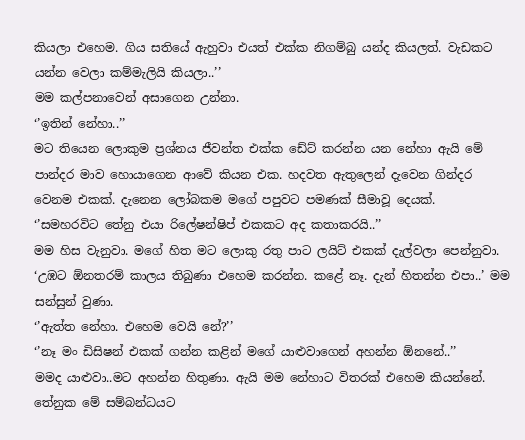කියලා එහෙම. ගිය සතියේ ඇහුවා එයත් එක්ක නිගම්බු යන්ද කියලත්. වැඩකට යන්න වෙලා කම්මැලියි කියලා..’’
මම කල්පනාවෙන් අසාගෙන උන්නා.
‘’ඉතින් නේහා..’’
මට තියෙන ලොකුම ප්‍රශ්නය ජීවන්ත එක්ක ඩේට් කරන්න යන නේහා ඇයි මේ පාන්දර මාව හොයාගෙන ආවේ කියන එක. හදවත ඇතුලෙන් දැවෙන ගින්දර වෙනම එකක්. දැනෙන ලෝබකම මගේ පපුවට පමණක් සීමාවූ දෙයක්.
‘’සමහරවිට තේනු එයා රිලේෂන්ෂිප් එකකට අද කතාකරයි..’’
මම හිස වැනුවා. මගේ හිත මට ලොකු රතු පාට ලයිට් එකක් දැල්වලා පෙන්නුවා. ‘උඹට ඕනතරම් කාලය තිබුණා එහෙම කරන්න. කළේ නෑ. දැන් හිතන්න එපා..’ මම සන්සුන් වුණා.
‘’ඇත්ත නේහා. එහෙම වෙයි නේ?’’
‘’නෑ මං ඩිසිෂන් එකක් ගන්න කළින් මගේ යාළුවාගෙන් අහන්න ඕනනේ..’’
මමද යාළුවා..මට අහන්න හිතුණා. ඇයි මම නේහාට විතරක් එහෙම කියන්නේ. තේනුක මේ සම්බන්ධයට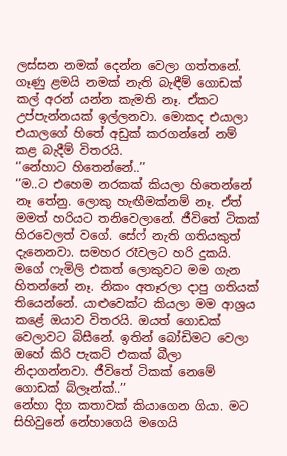ලස්සන නමක් දෙන්න වෙලා ගත්තනේ. ගෑණු ළමයි නමක් නැති බැඳීම් ගොඩක් කල් අරන් යන්න කැමති නෑ. ඒකට උප්පැන්නයක් ඉල්ලනවා. මොකද එයාලා එයාලගේ හිතේ අඩුක් කරගන්නේ නම් කළ බැදීම් විතරයි.
‘’නේහාට හිතෙන්නේ..’’
‘’ම..ට එහෙම නරකක් කියලා හිතෙන්නේ නෑ තේනු. ලොකු හැඟීමක්නම් නෑ. ඒත් මමත් හරියට තනිවෙලානේ. ජීවිතේ ටිකක් හිරවෙලත් වගේ. සේෆ් නැති ගතියකුත් දැනෙනවා. සමහර රෑවලට හරි දුකයි. මගේ ෆැමිලි එකත් ලොකුවට මම ගැන හිතන්නේ නෑ. නිකං අතෑරලා දාපු ගතියක් තියෙන්නේ. යාළුවෙක්ට කියලා මම ආශ්‍රය කළේ ඔයාව විතරයි. ඔයත් ගොඩක් වෙලාවට බිසීනේ. ඉතින් බෝඩිමට වෙලා ඔහේ කිරි පැකට් එකක් බීලා නිදාගන්නවා. ජීවිතේ ටිකක් නෙමේ ගොඩක් බ්ලෑන්ක්..’’
නේහා දිග කතාවක් කියාගෙන ගියා. මට සිහිවුනේ නේහාගෙයි මගෙයි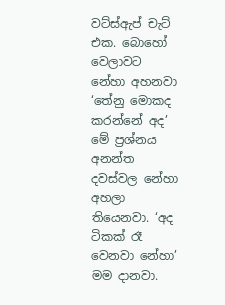වට්ස්ඇප් චැට් එක. බොහෝ වෙලාවට නේහා අහනවා ‘තේනු මොකද කරන්නේ අද’ මේ ප්‍රශ්නය අනන්ත දවස්වල නේහා අහලා තියෙනවා. ‘අද ටිකක් රෑ වෙනවා නේහා’ මම දානවා.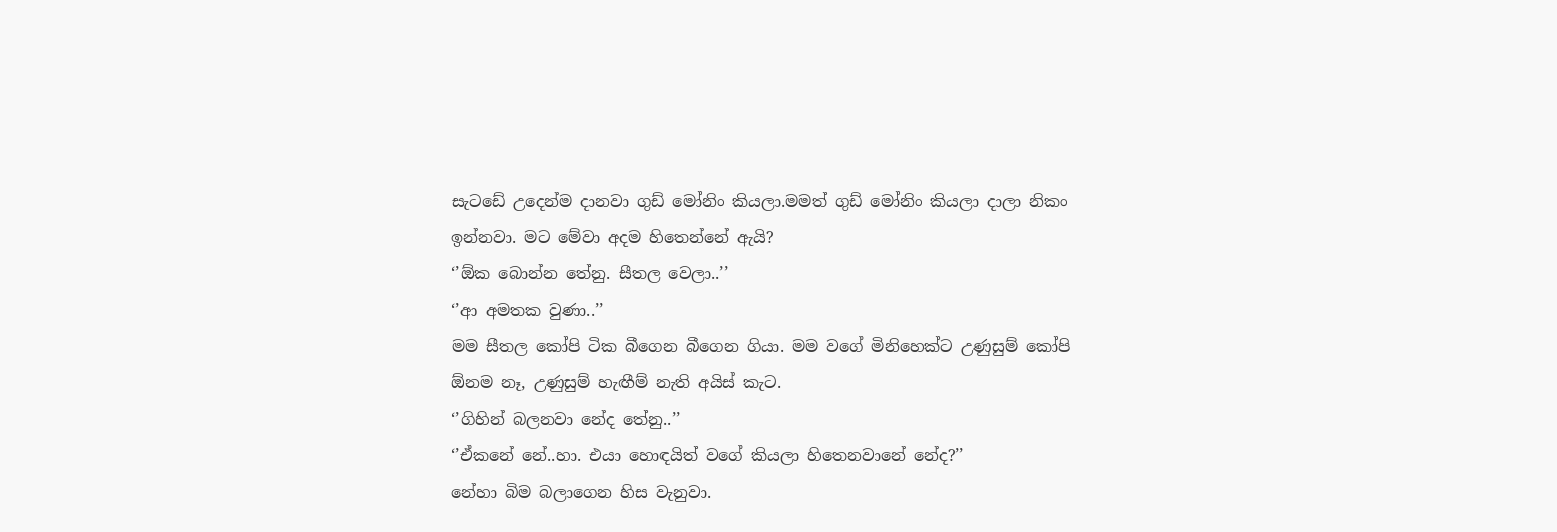සැටඩේ උදෙන්ම දානවා ගුඩ් මෝනිං කියලා.මමත් ගුඩ් මෝනිං කියලා දාලා නිකං ඉන්නවා. මට මේවා අදම හිතෙන්නේ ඇයි?
‘’ඕක බොන්න තේනු. සීතල වෙලා..’’
‘’ආ අමතක වුණා..’’
මම සීතල කෝපි ටික බීගෙන බීගෙන ගියා. මම වගේ මිනිහෙක්ට උණුසුම් කෝපි ඕනම නෑ, උණුසුම් හැඟීම් නැති අයිස් කැට.
‘’ගිහින් බලනවා නේද තේනු..’’
‘’ඒකනේ නේ..හා. එයා හොඳයිත් වගේ කියලා හිතෙනවානේ නේද?’’
නේහා බිම බලාගෙන හිස වැනුවා.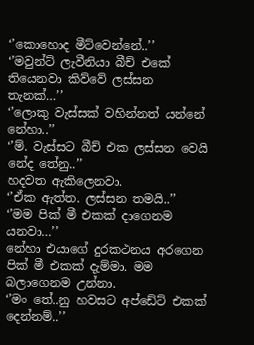‘’කොහොද මීට්වෙන්නේ..’’
‘’මවුන්ට් ලැවීනියා බීච් එකේ තියෙනවා කිව්වේ ලස්සන තැනක්…’’
‘’ලොකු වැස්සක් වහින්නත් යන්නේ නේහා..’’
‘’ම්. වැස්සට බීච් එක ලස්සන වෙයි නේද තේනු..’’
හදවත ඇකිලෙනවා.
‘’ඒක ඇත්ත. ලස්සන තමයි..’’
‘’මම පික් මී එකක් දාගෙනම යනවා…’’
නේහා එයාගේ දුරකථනය අරගෙන පික් මී එකක් දැම්මා. මම බලාගෙනම උන්නා.
‘’මං තේ..නු හවසට අප්ඩේට් එකක් දෙන්නම්..’’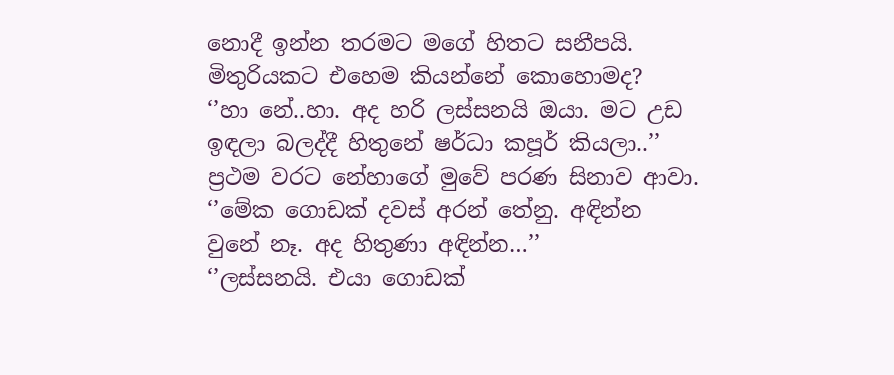නොදී ඉන්න තරමට මගේ හිතට සනීපයි. මිතුරියකට එහෙම කියන්නේ කොහොමද?
‘’හා නේ..හා. අද හරි ලස්සනයි ඔයා. මට උඩ ඉඳලා බලද්දී හිතුනේ ෂර්ධා කපූර් කියලා..’’
ප්‍රථම වරට නේහාගේ මුවේ පරණ සිනාව ආවා.
‘’මේක ගොඩක් දවස් අරන් තේනු. අඳින්න වුනේ නෑ. අද හිතුණා අඳින්න…’’
‘’ලස්සනයි. එයා ගොඩක්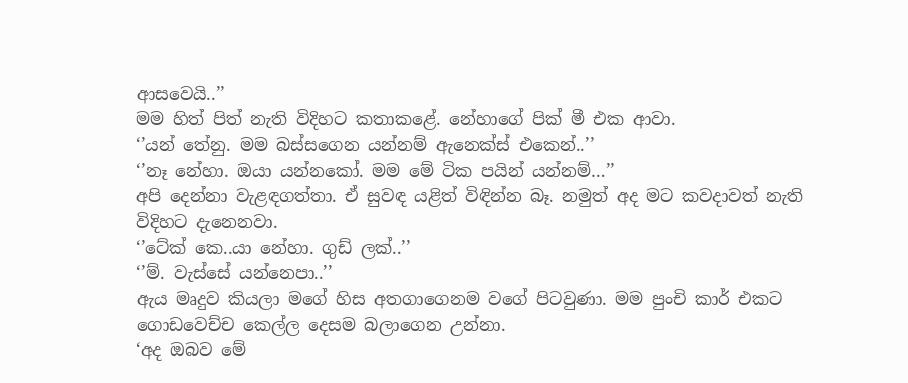ආසවෙයි..’’
මම හිත් පිත් නැති විදිහට කතාකළේ. නේහාගේ පික් මී එක ආවා.
‘’යන් තේනු. මම බස්සගෙන යන්නම් ඇනෙක්ස් එකෙන්..’’
‘’නෑ නේහා. ඔයා යන්නකෝ. මම මේ ටික පයින් යන්නම්…’’
අපි දෙන්නා වැළඳගත්තා. ඒ සුවඳ යළිත් විඳින්න බෑ. නමුත් අද මට කවදාවත් නැති විදිහට දැනෙනවා.
‘’ටේක් කෙ..යා නේහා. ගුඩ් ලක්..’’
‘’ම්. වැස්සේ යන්නෙපා..’’
ඇය මෘදුව කියලා මගේ හිස අතගාගෙනම වගේ පිටවුණා. මම පුංචි කාර් එකට ගොඩවෙච්ච කෙල්ල දෙසම බලාගෙන උන්නා.
‘අද ඔබව මේ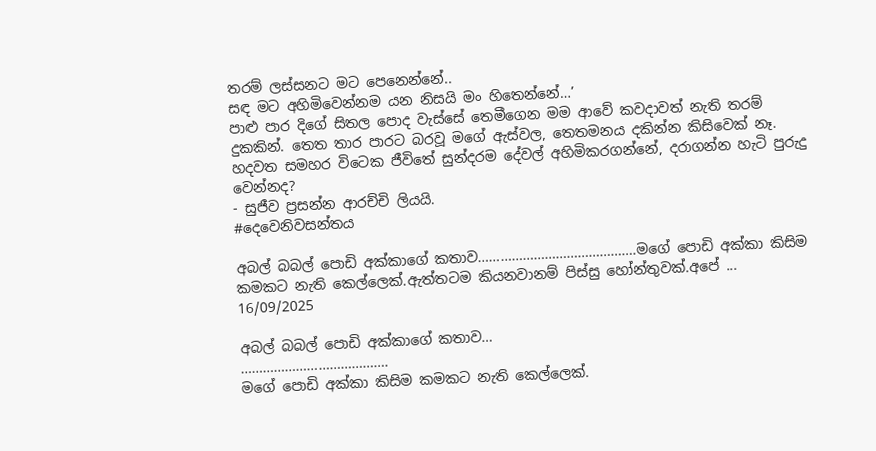තරම් ලස්සනට මට පෙනෙන්නේ..
සඳ මට අහිමිවෙන්නම යන නිසයි මං හිතෙන්නේ…’
පාළු පාර දිගේ සිතල පොද වැස්සේ තෙමීගෙන මම ආවේ කවදාවත් නැති තරම් දුකකින්. තෙත තාර පාරට බරවූ මගේ ඇස්වල, තෙතමනය දකින්න කිසිවෙක් නෑ. හදවත සමහර විටෙක ජීවිතේ සුන්දරම දේවල් අහිමිකරගන්නේ, දරාගන්න හැටි පුරුදු වෙන්නද?
- සුජීව ප්‍රසන්න ආරච්චි ලියයි.
#දෙවෙනිවසන්තය

අබල් බබල් පොඩි අක්කාගේ කතාව…………………………………….මගේ පොඩි අක්කා කිසිම කමකට නැති කෙල්ලෙක්.ඇත්තටම කියනවානම් පිස්සු හෝන්තුවක්.අපේ ...
16/09/2025

අබල් බබල් පොඩි අක්කාගේ කතාව…
………………………………….
මගේ පොඩි අක්කා කිසිම කමකට නැති කෙල්ලෙක්.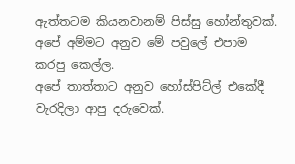ඇත්තටම කියනවානම් පිස්සු හෝන්තුවක්.
අපේ අම්මට අනුව මේ පවුලේ එපාම කරපු කෙල්ල.
අපේ තාත්තාට අනුව හෝස්පිට්ල් එකේදී වැරදිලා ආපු දරුවෙක්.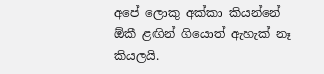අපේ ලොකු අක්කා කියන්නේ ඕකී ළඟින් ගියොත් ඇහැක් නෑ කියලයි.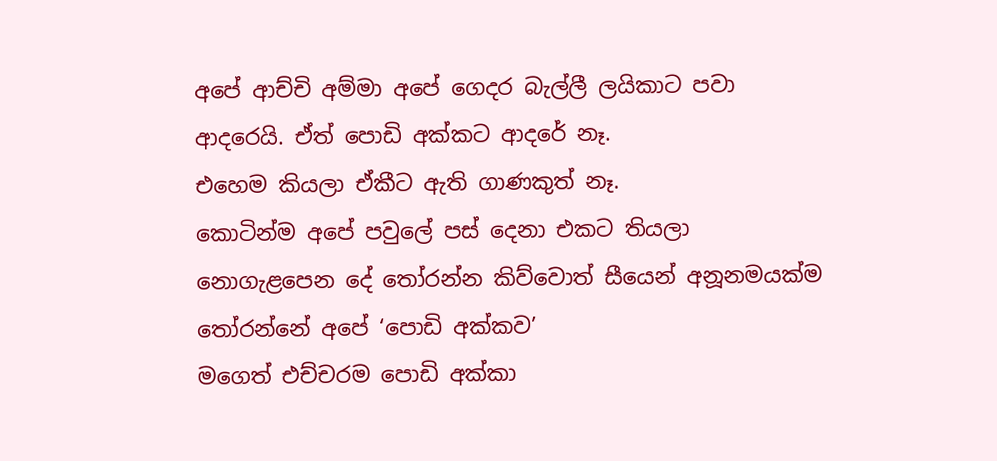අපේ ආච්චි අම්මා අපේ ගෙදර බැල්ලී ලයිකාට පවා ආදරෙයි. ඒත් පොඩි අක්කට ආදරේ නෑ.
එහෙම කියලා ඒකීට ඇති ගාණකුත් නෑ.
කොටින්ම අපේ පවුලේ පස් දෙනා එකට තියලා නොගැළපෙන දේ තෝරන්න කිව්වොත් සීයෙන් අනූනමයක්ම තෝරන්නේ අපේ ‘පොඩි අක්කව’
මගෙත් එච්චරම පොඩි අක්කා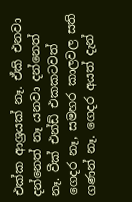එක්ක ආශ්‍රයක් නෑ. ඒකි එනවා දන්නෙත් නෑ යනවා දන්නෙත් නෑ. වීක් එන්ඩ් එකකටවත් ගෙදර නෑ, සමහර කාලවල සති ගණන් නෑ. ගෙදර අයත් දැන්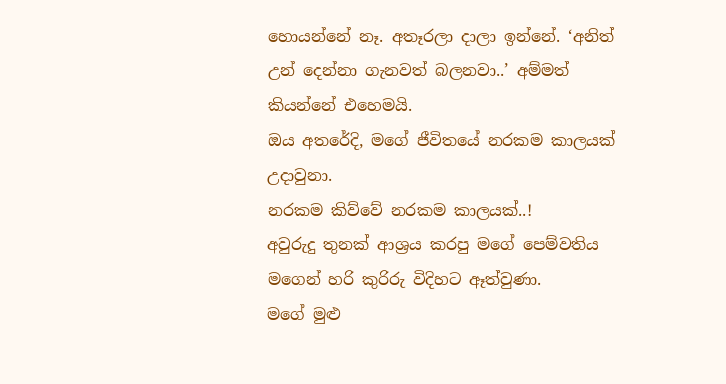හොයන්නේ නෑ. අතෑරලා දාලා ඉන්නේ. ‘අනිත් උන් දෙන්නා ගැනවත් බලනවා..’ අම්මත් කියන්නේ එහෙමයි.
ඔය අතරේදි, මගේ ජීවිතයේ නරකම කාලයක් උදාවුනා.
නරකම කිව්වේ නරකම කාලයක්..!
අවුරුදු තුනක් ආශ්‍රය කරපු මගේ පෙම්වතිය මගෙන් හරි කුරිරු විදිහට ඈත්වුණා.
මගේ මුළු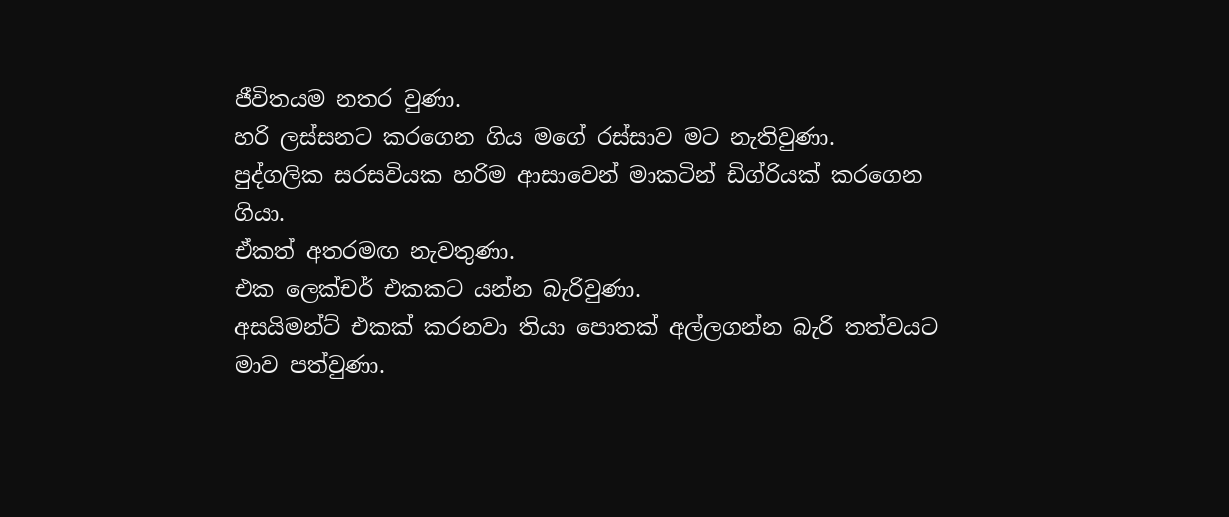ජීවිතයම නතර වුණා.
හරි ලස්සනට කරගෙන ගිය මගේ රස්සාව මට නැතිවුණා.
පුද්ගලික සරසවියක හරිම ආසාවෙන් මාකටින් ඩිග්රියක් කරගෙන ගියා.
ඒකත් අතරමඟ නැවතුණා.
එක ලෙක්චර් එකකට යන්න බැරිවුණා.
අසයිමන්ට් එකක් කරනවා තියා පොතක් අල්ලගන්න බැරි තත්වයට මාව පත්වුණා.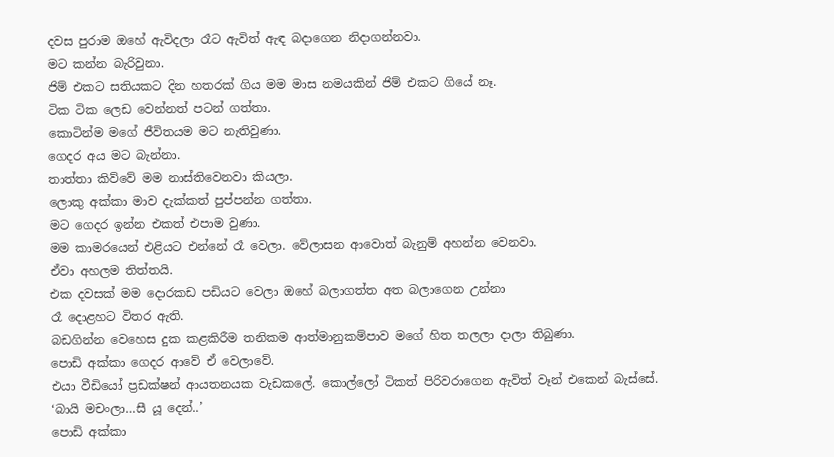දවස පුරාම ඔහේ ඇවිදලා රෑට ඇවිත් ඇඳ බදාගෙන නිදාගන්නවා.
මට කන්න බැරිවුනා.
ජිම් එකට සතියකට දින හතරක් ගිය මම මාස නමයකින් ජිම් එකට ගියේ නෑ.
ටික ටික ලෙඩ වෙන්නත් පටන් ගත්තා.
කොටින්ම මගේ ජීවිතයම මට නැතිවුණා.
ගෙදර අය මට බැන්නා.
තාත්තා කිව්වේ මම නාස්තිවෙනවා කියලා.
ලොකු අක්කා මාව දැක්කත් පුප්පන්න ගත්තා.
මට ගෙදර ඉන්න එකත් එපාම වුණා.
මම කාමරයෙන් එළියට එන්නේ රෑ වෙලා. වේලාසන ආවොත් බැනුම් අහන්න වෙනවා.
ඒවා අහලම තිත්තයි.
එක දවසක් මම දොරකඩ පඩියට වෙලා ඔහේ බලාගත්ත අත බලාගෙන උන්නා
රෑ දොළහට විතර ඇති.
බඩගින්න වෙහෙස දුක කළකිරීම තනිකම ආත්මානුකම්පාව මගේ හිත තලලා දාලා තිබුණා.
පොඩි අක්කා ගෙදර ආවේ ඒ වෙලාවේ.
එයා වීඩියෝ ප්‍රඩක්ෂන් ආයතනයක වැඩකලේ. කොල්ලෝ ටිකත් පිරිවරාගෙන ඇවිත් වෑන් එකෙන් බැස්සේ.
‘බායි මචංලා…සී යූ දෙන්..’
පොඩි අක්කා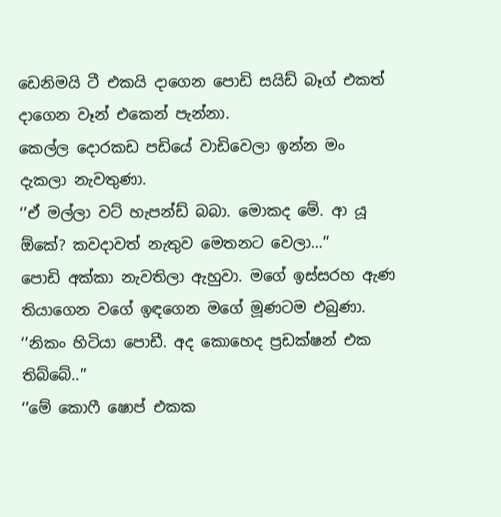ඩෙනිමයි ටී එකයි දාගෙන පොඩි සයිඩ් බෑග් එකත් දාගෙන වෑන් එකෙන් පැන්නා.
කෙල්ල දොරකඩ පඩියේ වාඩිවෙලා ඉන්න මං දැකලා නැවතුණා.
‘’ඒ මල්ලා වට් හැපන්ඩ් බබා. මොකද මේ. ආ යූ ඕකේ? කවදාවත් නැතුව මෙතනට වෙලා…’’
පොඩි අක්කා නැවතිලා ඇහුවා. මගේ ඉස්සරහ ඇණ තියාගෙන වගේ ඉඳගෙන මගේ මූණටම එබුණා.
‘’නිකං හිටියා පොඩී. අද කොහෙද ප්‍රඩක්ෂන් එක තිබ්බේ..’’
‘’මේ කොෆී ෂොප් එකක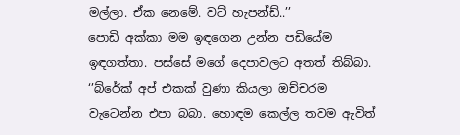මල්ලා. ඒක නෙමේ. වට් හැපන්ඩ්..’’
පොඩි අක්කා මම ඉඳගෙන උන්න පඩියේම ඉඳගත්තා. පස්සේ මගේ දෙපාවලට අතත් තිබ්බා.
‘’බ්රේක් අප් එකක් වුණා කියලා ඔච්චරම වැටෙන්න එපා බබා. හොඳම කෙල්ල තවම ඇවිත්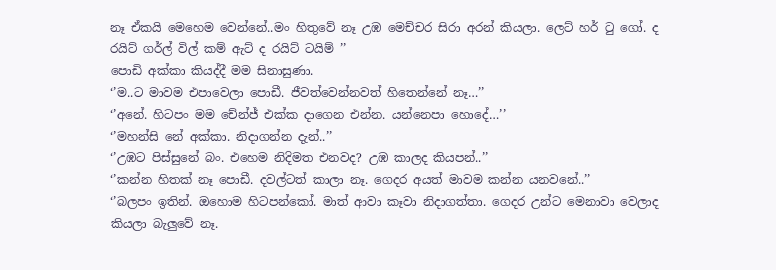නෑ ඒකයි මෙහෙම වෙන්නේ..මං හිතුවේ නෑ උඹ මෙච්චර සිරා අරන් කියලා. ලෙට් හර් ටු ගෝ. ද රයිට් ගර්ල් විල් කම් ඇට් ද රයිට් ටයිම් ’’
පොඩි අක්කා කියද්දී මම සිනාසුණා.
‘’ම..ට මාවම එපාවෙලා පොඩී. ජීවත්වෙන්නවත් හිතෙන්නේ නෑ…’’
‘’අනේ. හිටපං මම චේන්ජ් එක්ක දාගෙන එන්න. යන්නෙපා හොදේ…’’
‘’මහන්සි නේ අක්කා. නිදාගන්න දැන්..’’
‘’උඹට පිස්සුනේ බං. එහෙම නිදිමත එනවද? උඹ කාලද කියපන්..’’
‘’කන්න හිතක් නෑ පොඩී. දවල්ටත් කාලා නෑ. ගෙදර අයත් මාවම කන්න යනවනේ..’’
‘’බලපං ඉතින්. ඔහොම හිටපන්කෝ. මාත් ආවා කෑවා නිදාගත්තා. ගෙදර උන්ට මෙනාවා වෙලාද කියලා බැලුවේ නෑ.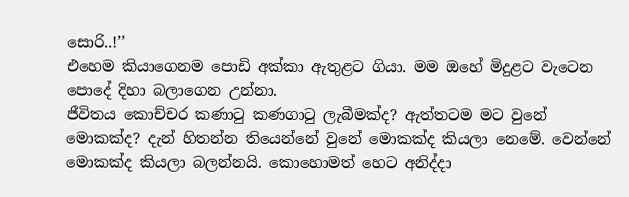සොරි..!’’
එහෙම කියාගෙනම පොඩි අක්කා ඇතුළට ගියා. මම ඔහේ මිදුළට වැටෙන පොදේ දිහා බලාගෙන උන්නා.
ජීවිතය කොච්චර කණාටු කණගාටු ලැබීමක්ද? ඇත්තටම මට වුනේ මොකක්ද? දැන් හිතන්න තියෙන්නේ වුනේ මොකක්ද කියලා නෙමේ. වෙන්නේ මොකක්ද කියලා බලන්නයි. කොහොමත් හෙට අනිද්දා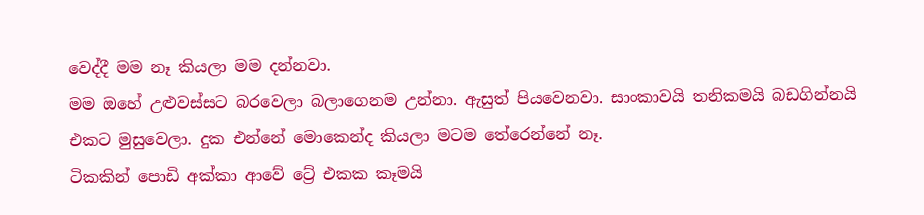වෙද්දී මම නෑ කියලා මම දන්නවා.
මම ඔහේ උළුවස්සට බරවෙලා බලාගෙනම උන්නා. ඇසුත් පියවෙනවා. සාංකාවයි තනිකමයි බඩගින්නයි එකට මුසුවෙලා. දුක එන්නේ මොකෙන්ද කියලා මටම තේරෙන්නේ නෑ.
ටිකකින් පොඩි අක්කා ආවේ ට්‍රේ එකක කෑමයි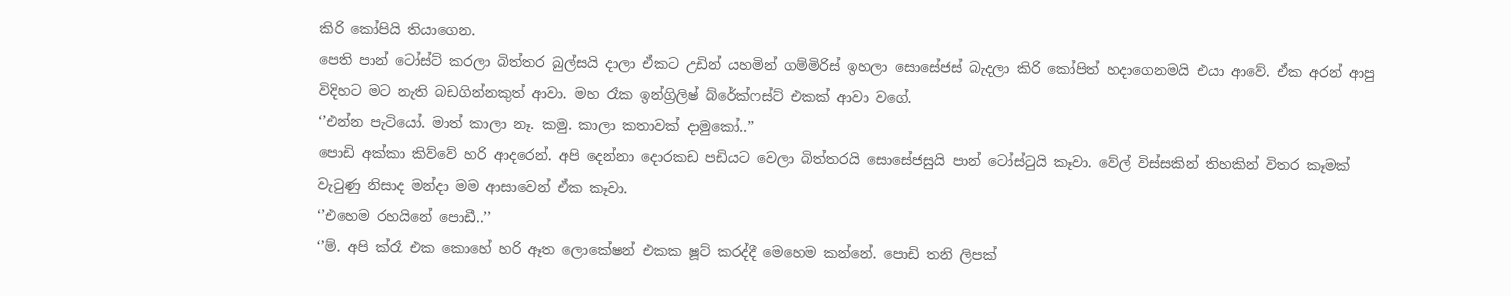කිරි කෝපියි තියාගෙන.
පෙති පාන් ටෝස්ට් කරලා බිත්තර බුල්සයි දාලා ඒකට උඩින් යහමින් ගම්මිරිස් ඉහලා සොසේජස් බැදලා කිරි කෝපිත් හදාගෙනමයි එයා ආවේ. ඒක අරන් ආපු විදිහට මට නැති බඩගින්නකුත් ආවා. මහ රෑක ඉන්ග්‍රිලිෂ් බ්රේක්ෆස්ට් එකක් ආවා වගේ.
‘’එන්න පැටියෝ. මාත් කාලා නෑ. කමු. කාලා කතාවක් දාමුකෝ..’’
පොඩි අක්කා කිව්වේ හරි ආදරෙන්. අපි දෙන්නා දොරකඩ පඩියට වෙලා බිත්තරයි සොසේජසුයි පාන් ටෝස්ටුයි කෑවා. වේල් විස්සකින් තිහකින් විතර කෑමක් වැටුණු නිසාද මන්දා මම ආසාවෙන් ඒක කෑවා.
‘’එහෙම රහයිනේ පොඩී..’’
‘’ම්. අපි ක්රෑ එක කොහේ හරි ඈත ලොකේෂන් එකක ෂූට් කරද්දී මෙහෙම කන්නේ. පොඩි තනි ලිපක්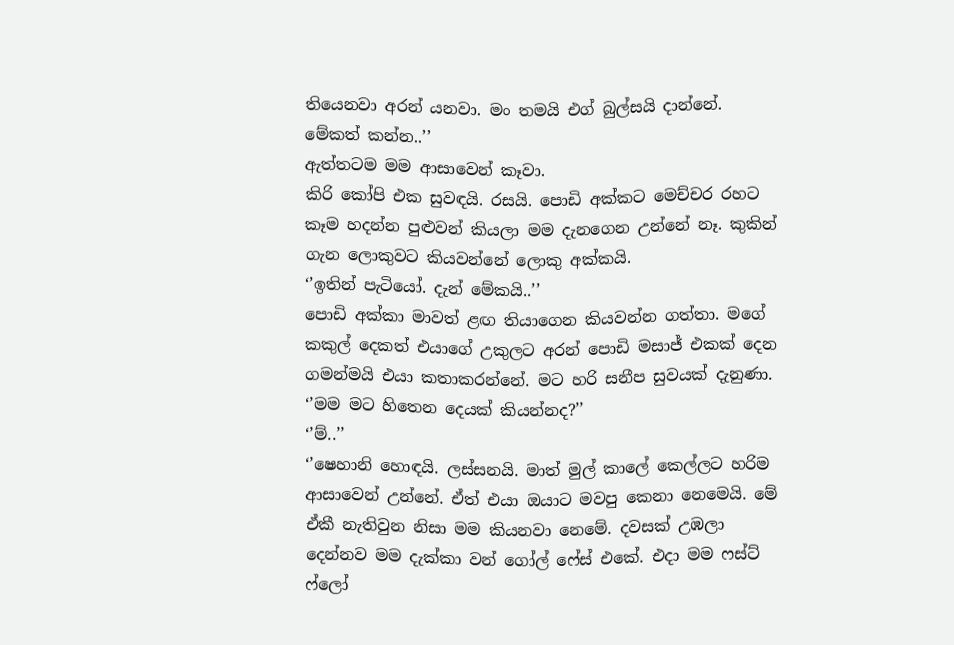තියෙනවා අරන් යනවා. මං තමයි එග් බුල්සයි දාන්නේ. මේකත් කන්න..’’
ඇත්තටම මම ආසාවෙන් කෑවා.
කිරි කෝපි එක සුවඳයි. රසයි. පොඩි අක්කට මෙච්චර රහට කෑම හදන්න පුළුවන් කියලා මම දැනගෙන උන්නේ නෑ. කුකින් ගැන ලොකුවට කියවන්නේ ලොකු අක්කයි.
‘’ඉතින් පැටියෝ. දැන් මේකයි..’’
පොඩි අක්කා මාවත් ළඟ තියාගෙන කියවන්න ගත්තා. මගේ කකුල් දෙකත් එයාගේ උකුලට අරන් පොඩි මසාජ් එකක් දෙන ගමන්මයි එයා කතාකරන්නේ. මට හරි සනීප සුවයක් දැනුණා.
‘’මම මට හිතෙන දෙයක් කියන්නද?’’
‘’ම්..’’
‘’ෂෙහානි හොඳයි. ලස්සනයි. මාත් මුල් කාලේ කෙල්ලට හරිම ආසාවෙන් උන්නේ. ඒත් එයා ඔයාට මවපු කෙනා නෙමෙයි. මේ ඒකී නැතිවුන නිසා මම කියනවා නෙමේ. දවසක් උඹලා දෙන්නව මම දැක්කා වන් ගෝල් ෆේස් එකේ. එදා මම ෆස්ට් ෆ්ලෝ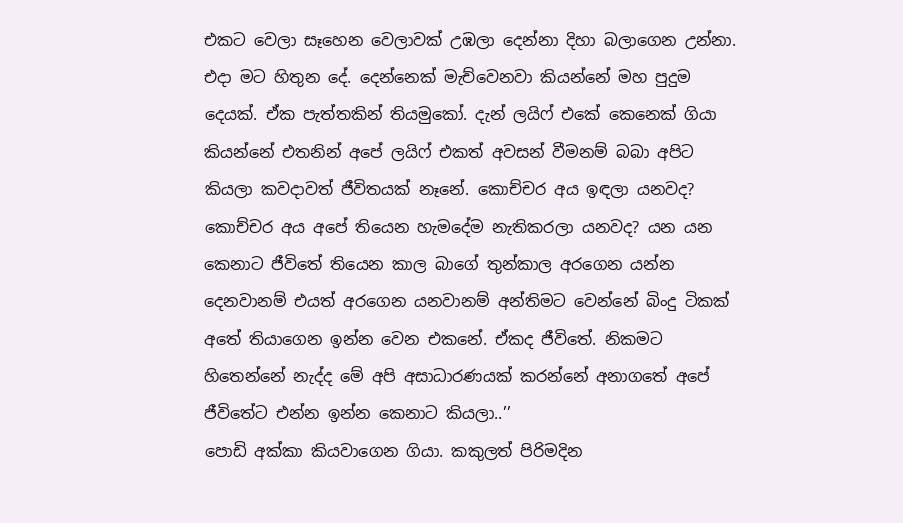එකට වෙලා සෑහෙන වෙලාවක් උඹලා දෙන්නා දිහා බලාගෙන උන්නා. එදා මට හිතුන දේ. දෙන්නෙක් මැච්වෙනවා කියන්නේ මහ පුදුම දෙයක්. ඒක පැත්තකින් තියමුකෝ. දැන් ලයිෆ් එකේ කෙනෙක් ගියා කියන්නේ එතනින් අපේ ලයිෆ් එකත් අවසන් වීමනම් බබා අපිට කියලා කවදාවත් ජීවිතයක් නෑනේ. කොච්චර අය ඉඳලා යනවද? කොච්චර අය අපේ තියෙන හැමදේම නැතිකරලා යනවද? යන යන කෙනාට ජීවිතේ තියෙන කාල බාගේ තුන්කාල අරගෙන යන්න දෙනවානම් එයත් අරගෙන යනවානම් අන්තිමට වෙන්නේ බිංදු ටිකක් අතේ තියාගෙන ඉන්න වෙන එකනේ. ඒකද ජීවිතේ. නිකමට හිතෙන්නේ නැද්ද මේ අපි අසාධාරණයක් කරන්නේ අනාගතේ අපේ ජීවිතේට එන්න ඉන්න කෙනාට කියලා..’’
පොඩි අක්කා කියවාගෙන ගියා. කකුලත් පිරිමදින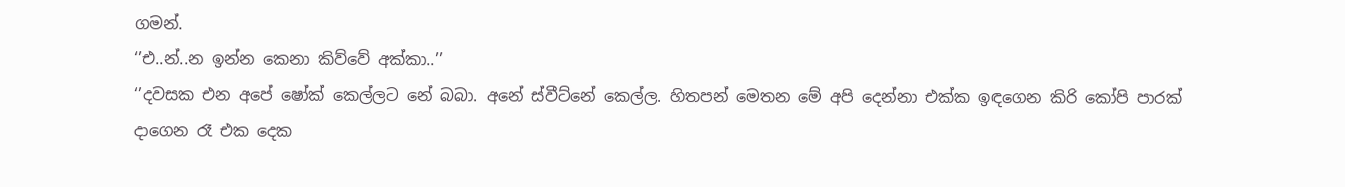ගමන්.
‘’එ..න්..න ඉන්න කෙනා කිව්වේ අක්කා..’’
‘’දවසක එන අපේ ෂෝක් කෙල්ලට නේ බබා. අනේ ස්වීට්නේ කෙල්ල. හිතපන් මෙතන මේ අපි දෙන්නා එක්ක ඉඳගෙන කිරි කෝපි පාරක් දාගෙන රෑ එක දෙක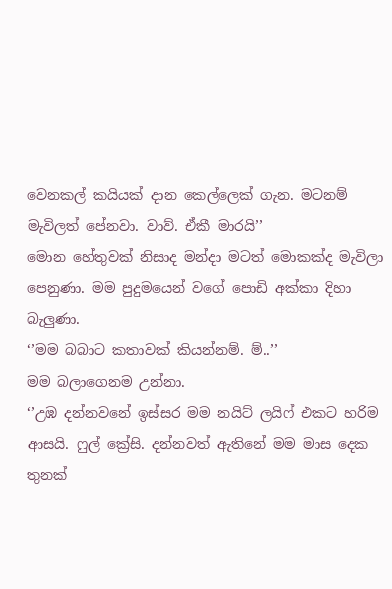වෙනකල් කයියක් දාන කෙල්ලෙක් ගැන. මටනම් මැවිලත් පේනවා. වාව්. ඒකී මාරයි’’
මොන හේතුවක් නිසාද මන්දා මටත් මොකක්ද මැවිලා පෙනුණා. මම පුදුමයෙන් වගේ පොඩි අක්කා දිහා බැලුණා.
‘’මම බබාට කතාවක් කියන්නම්. ම්..’’
මම බලාගෙනම උන්නා.
‘’උඹ දන්නවනේ ඉස්සර මම නයිට් ලයිෆ් එකට හරිම ආසයි. ෆුල් ක්‍රේසි. දන්නවත් ඇතිනේ මම මාස දෙක තුනක්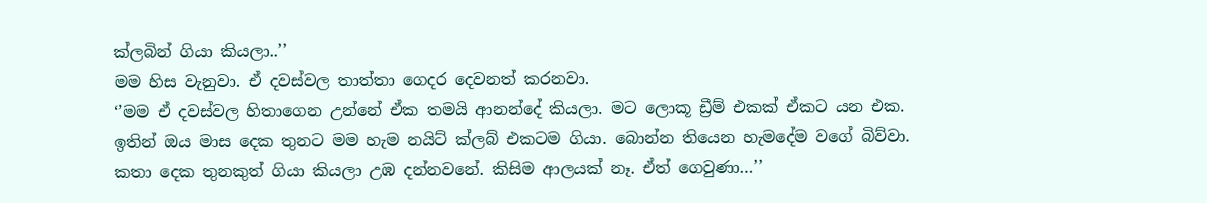ක්ලබින් ගියා කියලා..’’
මම හිස වැනුවා. ඒ දවස්වල තාත්තා ගෙදර දෙවනත් කරනවා.
‘’මම ඒ දවස්වල හිතාගෙන උන්නේ ඒක තමයි ආනන්දේ කියලා. මට ලොකූ ඩ්‍රීම් එකක් ඒකට යන එක. ඉතින් ඔය මාස දෙක තුනට මම හැම නයිට් ක්ලබ් එකටම ගියා. බොන්න තියෙන හැමදේම වගේ බිව්වා. කතා දෙක තුනකුත් ගියා කියලා උඹ දන්නවනේ. කිසිම ආලයක් නෑ. ඒත් ගෙවුණා…’’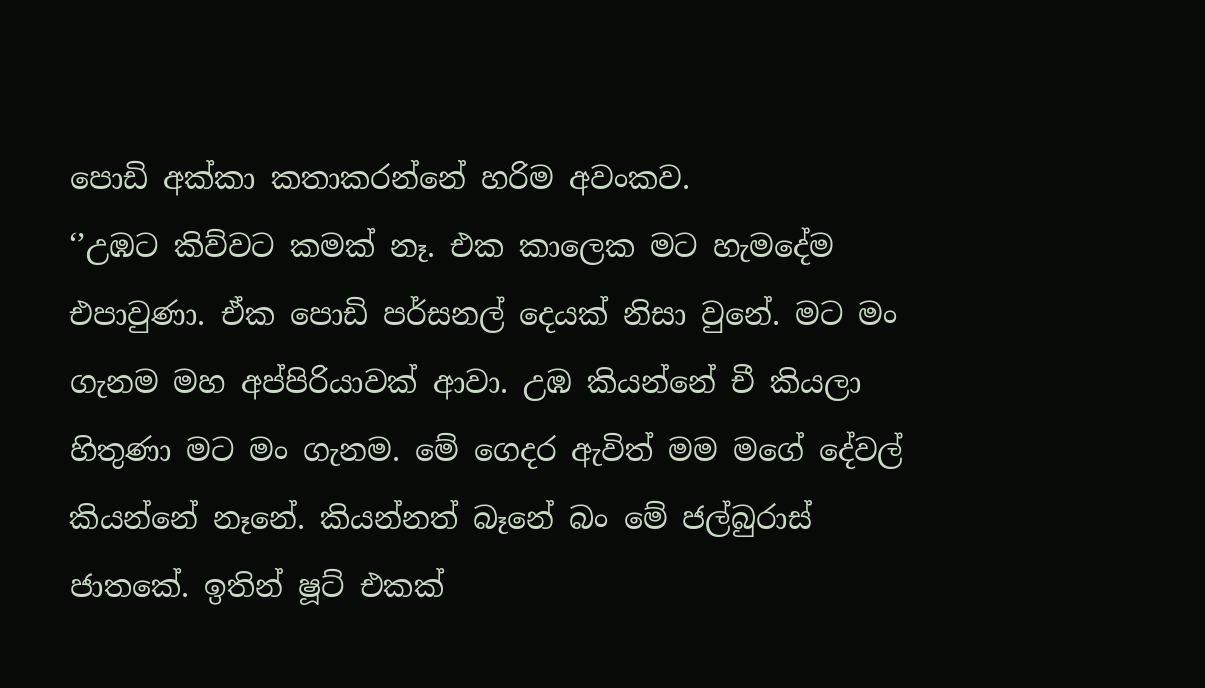පොඩි අක්කා කතාකරන්නේ හරිම අවංකව.
‘’උඹට කිව්වට කමක් නෑ. එක කාලෙක මට හැමදේම එපාවුණා. ඒක පොඩි පර්සනල් දෙයක් නිසා වුනේ. මට මං ගැනම මහ අප්පිරියාවක් ආවා. උඹ කියන්නේ චී කියලා හිතුණා මට මං ගැනම. මේ ගෙදර ඇවිත් මම මගේ දේවල් කියන්නේ නෑනේ. කියන්නත් බෑනේ බං මේ ජල්බුරාස් ජාතකේ. ඉතින් ෂූට් එකක්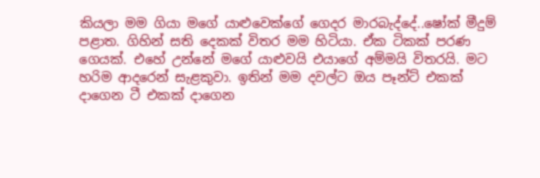කියලා මම ගියා මගේ යාළුවෙක්ගේ ගෙදර මාරබැද්දේ..ෂෝක් මීදුම් පළාත. ගිහින් සති දෙකක් විතර මම හිටියා. ඒක ටිකක් පරණ ගෙයක්. එහේ උන්නේ මගේ යාළුවයි එයාගේ අම්මයි විතරයි. මට හරිම ආදරෙන් සැළකුවා. ඉතින් මම දවල්ට ඔය පෑන්ට් එකක් දාගෙන ටී එකක් දාගෙන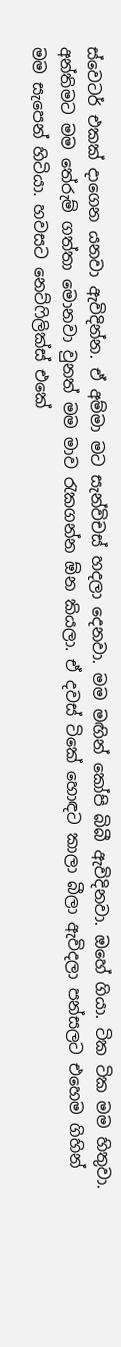ස්වෙටර් එකක් දාගෙන යනවා ඇවිදින්න. ඒ අම්මා මට සැන්විචස් හදලා දෙනවා. මම මඟින් කෝපි බිබී ඇවිදිනවා. ඔහේ ගියා. ටික ටික මම හිතුවා. අන්තිමට මම තේරුම් ගත්තා මොනවා වුනත් මම මාව රැකගන්න ඕන කියලා. ඒ දවස් ටිකේ හොඳට කාලා බීලා ඇවිදලා පන්සලට එහෙම ගිහින් මම සැපෙන් හිටියා. හවසට නෙට්ෆිලික්ස් එකේ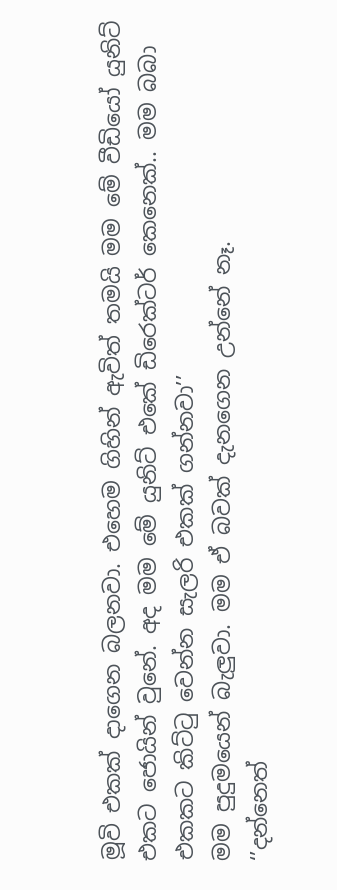මූවි එකක් දාගෙන බලනවා. එහෙම ගිහින් ඇවිත් තමයි මම මේ වීඩියෝ යුනිට් එකට ජොයින් වුනේ. අද මම මේ යුනිට් එකේ ඩිරෙක්ටර් කෙනෙක්.. මම බබා එකකට කිට්ටු වෙන්න සැලරි එකක් ගන්නවා’’
මම පුදුමයෙන් බැලුවා. මම ඒ බවක් දැනගෙන උන්නේ නෑ.
‘’දන්නෙත්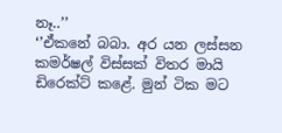නෑ..’’
‘’ඒකනේ බබා. අර යන ලස්සන කමර්ෂල් විස්සක් විතර මායි ඩිරෙක්ට් කළේ. මුන් ටික මට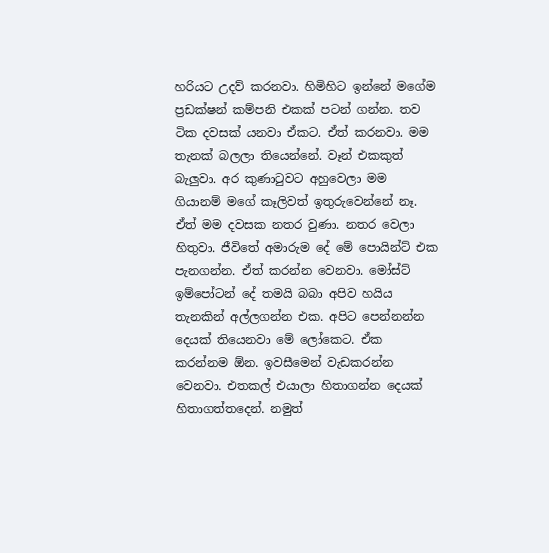හරියට උදව් කරනවා. හිමිහිට ඉන්නේ මගේම ප්‍රඩක්ෂන් කම්පනි එකක් පටන් ගන්න. තව ටික දවසක් යනවා ඒකට. ඒත් කරනවා. මම තැනක් බලලා තියෙන්නේ. වෑන් එකකුත් බැලුවා. අර කුණාටුවට අහුවෙලා මම ගියානම් මගේ කෑලිවත් ඉතුරුවෙන්නේ නෑ. ඒත් මම දවසක නතර වුණා. නතර වෙලා හිතුවා. ජීවිතේ අමාරුම දේ මේ පොයින්ට් එක පැනගන්න. ඒත් කරන්න වෙනවා. මෝස්ට් ඉම්පෝටන් දේ තමයි බබා අපිව හයිය තැනකින් අල්ලගන්න එක. අපිට පෙන්නන්න දෙයක් තියෙනවා මේ ලෝකෙට. ඒක කරන්නම ඕන. ඉවසීමෙන් වැඩකරන්න වෙනවා. එතකල් එයාලා හිතාගන්න දෙයක් හිතාගත්තදෙන්. නමුත්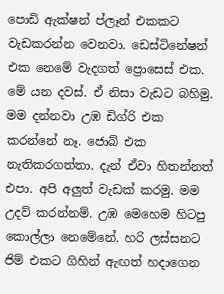පොඩි ඇක්ෂන් ප්ලෑන් එකකට වැඩකරන්න වෙනවා. ඩෙස්ටිනේෂන් එක නෙමේ වැදගත් ප්‍රොසෙස් එක. මේ යන දවස්. ඒ නිසා වැඩට බහිමු. මම දන්නවා උඹ ඩිග්රි එක කරන්නේ නෑ. ජොබ් එක නැතිකරගත්තා. දැන් ඒවා හිතන්නත් එපා. අපි අලුත් වැඩක් කරමු. මම උදව් කරන්නම්. උඹ මෙහෙම හිටපු කොල්ලා නෙමේනේ. හරි ලස්සනට ජිම් එකට ගිහින් ඇඟත් හදාගෙන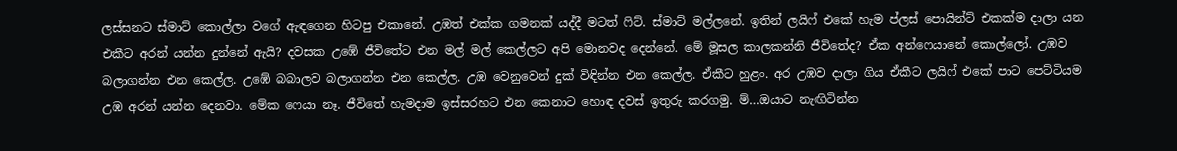ලස්සනට ස්මාට් කොල්ලා වගේ ඇඳගෙන හිටපු එකානේ. උඹත් එක්ක ගමනක් යද්දී මටත් ෆිට්. ස්මාට් මල්ලනේ. ඉතින් ලයිෆ් එකේ හැම ප්ලස් පොයින්ට් එකක්ම දාලා යන එකීට අරන් යන්න දුන්නේ ඇයි? දවසක උඹේ ජීවිතේට එන මල් මල් කෙල්ලට අපි මොනවද දෙන්නේ. මේ මූසල කාලකන්නි ජීවිතේද? ඒක අන්ෆෙයානේ කොල්ලෝ. උඹව බලාගන්න එන කෙල්ල. උඹේ බබාලව බලාගන්න එන කෙල්ල. උඹ වෙනුවෙන් දුක් විඳින්න එන කෙල්ල. ඒකීට හුළං. අර උඹව දාලා ගිය ඒකීට ලයිෆ් එකේ පාට පෙට්ටියම උඹ අරන් යන්න දෙනවා. මේක ෆෙයා නෑ. ජීවිතේ හැමදාම ඉස්සරහට එන කෙනාට හොඳ දවස් ඉතුරු කරගමු. ම්…ඔයාට නැඟිටින්න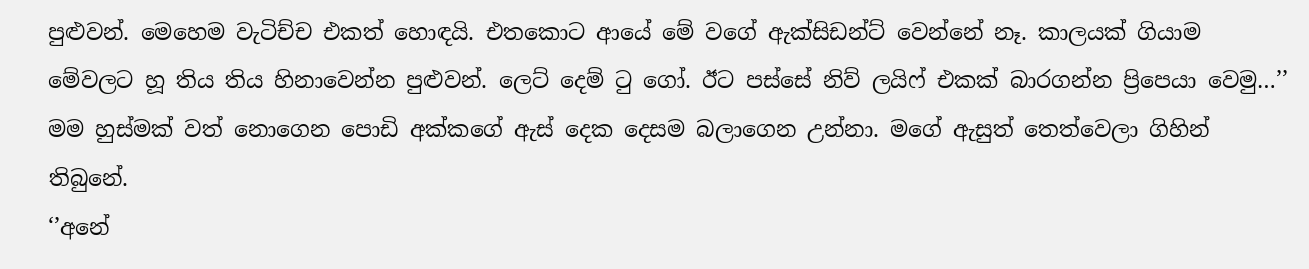පුළුවන්. මෙහෙම වැටිච්ච එකත් හොඳයි. එතකොට ආයේ මේ වගේ ඇක්සිඩන්ට් වෙන්නේ නෑ. කාලයක් ගියාම මේවලට හූ තිය තිය හිනාවෙන්න පුළුවන්. ලෙට් දෙම් ටු ගෝ. ඊට පස්සේ නිව් ලයිෆ් එකක් බාරගන්න ප්‍රිපෙයා වෙමු…’’
මම හුස්මක් වත් නොගෙන පොඩි අක්කගේ ඇස් දෙක දෙසම බලාගෙන උන්නා. මගේ ඇසුත් තෙත්වෙලා ගිහින් තිබුනේ.
‘’අනේ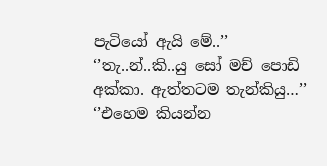පැටියෝ ඇයි මේ..’’
‘’තැ..න්..කි..යු සෝ මච් පොඩි අක්කා. ඇත්තටම තැන්කියු…’’
‘’එහෙම කියන්න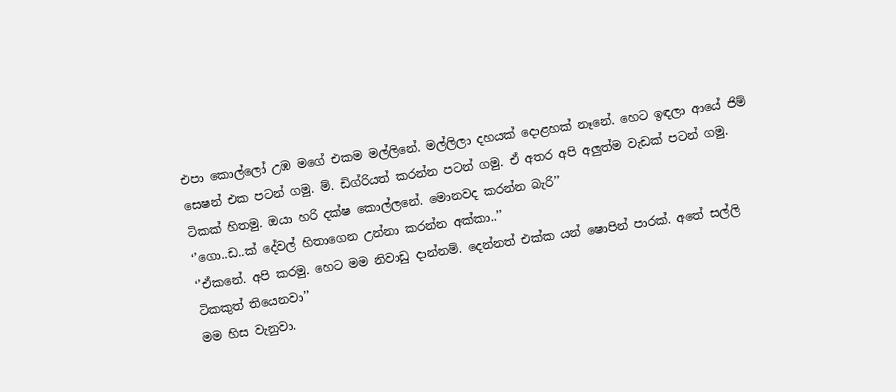එපා කොල්ලෝ උඹ මගේ එකම මල්ලිනේ. මල්ලිලා දහයක් දොළහක් නෑනේ. හෙට ඉඳලා ආයේ ජිම් සෙෂන් එක පටන් ගමු. ම්. ඩිග්රියත් කරන්න පටන් ගමු. ඒ අතර අපි අලුත්ම වැඩක් පටන් ගමු. ටිකක් හිතමු. ඔයා හරි දක්ෂ කොල්ලනේ. මොනවද කරන්න බැරි’’
‘’ගො..ඩ..ක් දේවල් හිතාගෙන උන්නා කරන්න අක්කා..’’
‘’ඒකනේ. අපි කරමු. හෙට මම නිවාඩු දාන්නම්. දෙන්නත් එක්ක යන් ෂොපින් පාරක්. අතේ සල්ලි ටිකකුත් තියෙනවා’’
මම හිස වැනුවා.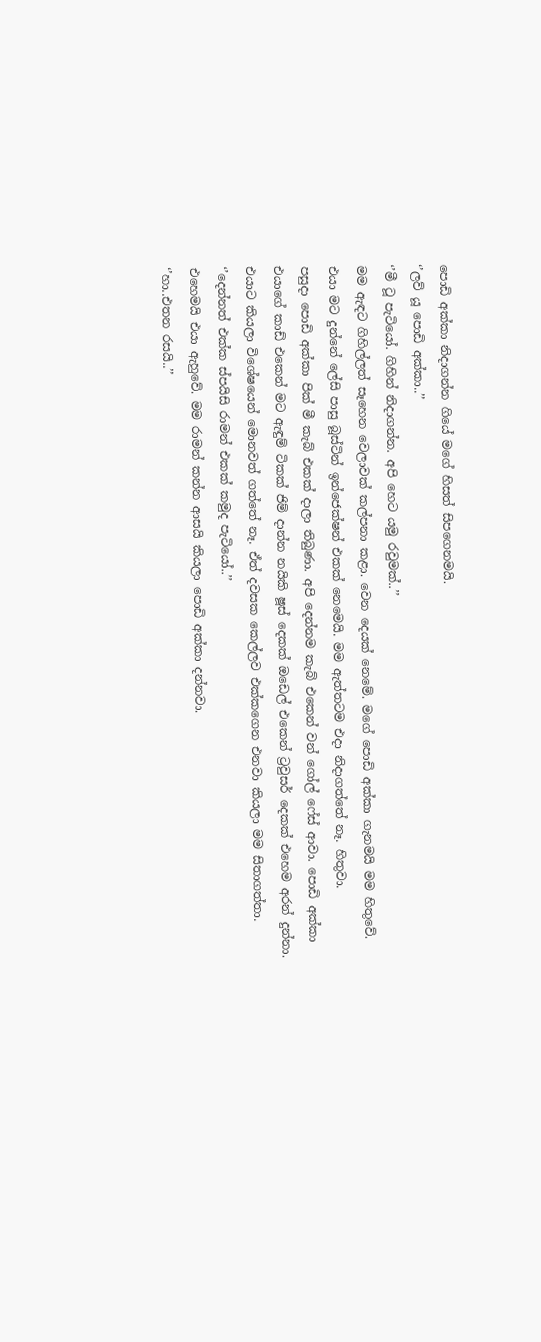පොඩි අක්කා නිදාගන්න ගියේ මගේ හිසත් සිපගෙනමයි.
‘’ලව් යූ පොඩි අක්කා..’’
‘’මී ටූ පැටියෝ. ගිහින් නිදාගන්න. අපි හෙට යමු රවුමක්..’’
මම ඇඳට ගිහිල්ලත් සෑහෙන වෙලාවක් කල්පනා කළා. වෙන දෙයක් නෙමේ. මගේ පොඩි අක්කා ගැනමයි මම හිතුවේ. එයා මට දුන්නේ ලේසි පාසු බූස්ටින් ඉන්ජෙක්ෂන් එකක් නෙමෙයි. මම ඇත්තටම එදා නිදාගත්තේ නෑ. හිතුවා.
පසුදා පොඩි අක්කා පික් මී කැබ් එකක් දාලා තිබුණා. අපි දෙන්නම කැබ් එකෙන් වන් ගෝල් ෆේස් ආවා. පොඩි අක්කා එයාගේ කාඩ් එකෙන් මට ඇඳුම් ටිකක් ජිම් දාන්න නයිකි ෂූස් දෙකක් ඔඩෙල් එකෙන් ට්‍රවුසර් දෙකක් එහෙම අරන් දුන්නා. එයාට කියලා විශේෂයෙන් මොනවත් ගත්තේ නෑ. ඒත් දවසක කෙල්ලව එක්කගෙන එනවා කියලා මම සිතාගත්තා.
‘’දෙන්නත් එක්ක ස්පයිසි රාමන් එකක් කමුද පැටියෝ..’’
එහෙමයි එයා ඇහුවේ. මම රාමන් කන්න ආසයි කියලා පොඩි අක්කා දන්නවා.
‘’හා..එතන රසයි..’’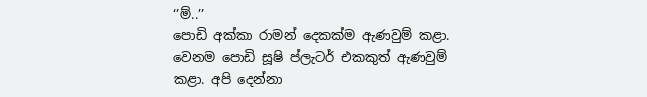‘’ම්..’’
පොඩි අක්කා රාමන් දෙකක්ම ඇණවුම් කළා. වෙනම පොඩි සූෂි ප්ලැටර් එකකුත් ඇණවුම් කළා. අපි දෙන්නා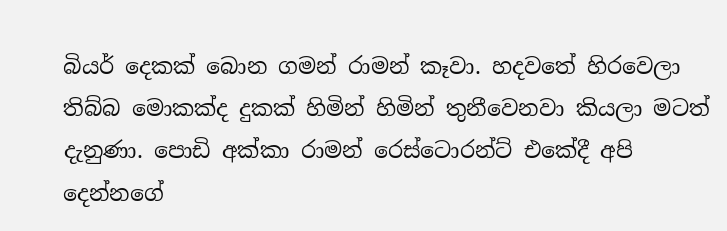බියර් දෙකක් බොන ගමන් රාමන් කෑවා. හදවතේ හිරවෙලා තිබ්බ මොකක්ද දුකක් හිමින් හිමින් තුනීවෙනවා කියලා මටත් දැනුණා. පොඩි අක්කා රාමන් රෙස්ටොරන්ට් එකේදී අපි දෙන්නගේ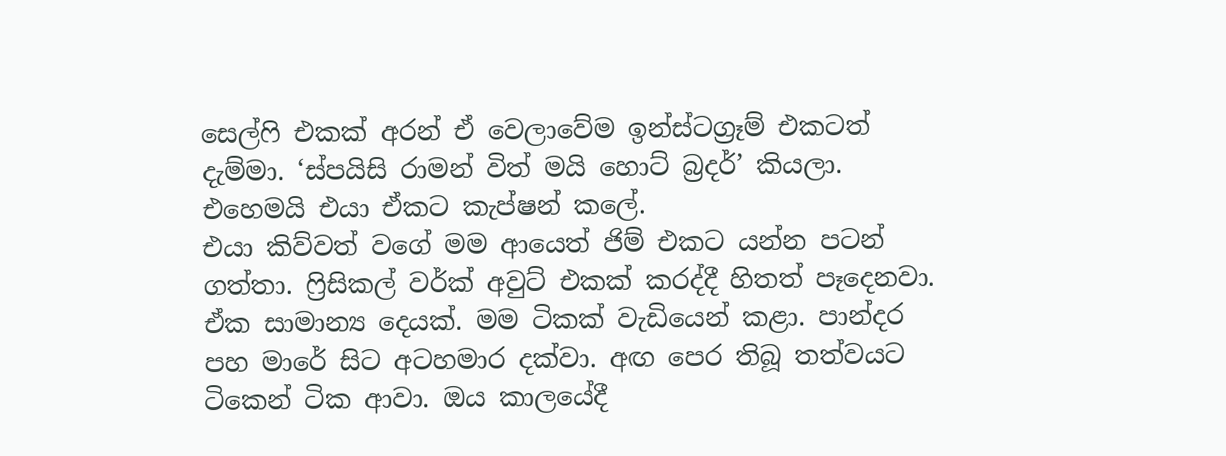සෙල්ෆි එකක් අරන් ඒ වෙලාවේම ඉන්ස්ටග්‍රෑම් එකටත් දැම්මා. ‘ස්පයිසි රාමන් විත් මයි හොට් බ්‍රදර්’ කියලා. එහෙමයි එයා ඒකට කැප්ෂන් කලේ.
එයා කිව්වත් වගේ මම ආයෙත් ජිම් එකට යන්න පටන් ගත්තා. ෆ්‍රිසිකල් වර්ක් අවුට් එකක් කරද්දී හිතත් පෑදෙනවා. ඒක සාමාන්‍ය දෙයක්. මම ටිකක් වැඩියෙන් කළා. පාන්දර පහ මාරේ සිට අටහමාර දක්වා. අඟ පෙර තිබූ තත්වයට ටිකෙන් ටික ආවා. ඔය කාලයේදී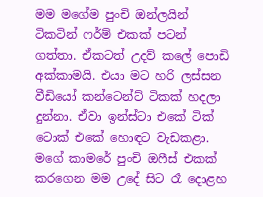මම මගේම පුංචි ඔන්ලයින් ටිකටින් ෆර්ම් එකක් පටන් ගත්තා. ඒකටත් උදව් කලේ පොඩි අක්කාමයි. එයා මට හරි ලස්සන වීඩියෝ කන්ටෙන්ට් ටිකක් හදලා දුන්නා. ඒවා ඉන්ස්ටා එකේ ටික් ටොක් එකේ හොඳට වැඩකළා. මගේ කාමරේ පුංචි ඔෆීස් එකක් කරගෙන මම උදේ සිට රෑ දොළහ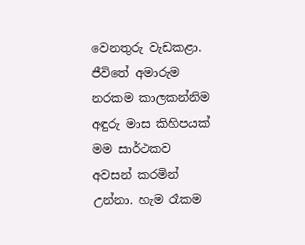වෙනතුරු වැඩකළා.
ජීවිතේ අමාරුම නරකම කාලකන්නිම අඳුරු මාස කිහිපයක් මම සාර්ථකව අවසන් කරමින් උන්නා. හැම රෑකම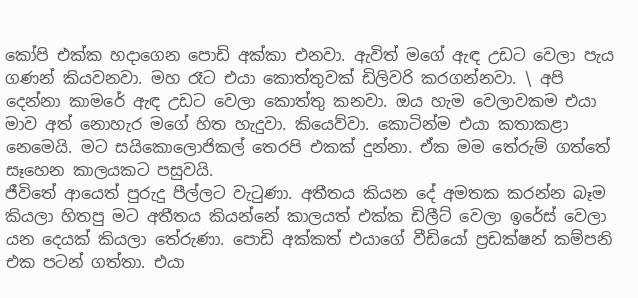කෝපි එක්ක හදාගෙන පොඩි අක්කා එනවා. ඇවිත් මගේ ඇඳ උඩට වෙලා පැය ගණන් කියවනවා. මහ රෑට එයා කොත්තුවක් ඩිලිවරි කරගන්නවා. \ අපි දෙන්නා කාමරේ ඇඳ උඩට වෙලා කොත්තු කනවා. ඔය හැම වෙලාවකම එයා මාව අත් නොහැර මගේ හිත හැදුවා. කියෙව්වා. කොටින්ම එයා කතාකළා නෙමෙයි. මට සයිකොලොජිකල් තෙරපි එකක් දුන්නා. ඒක මම තේරුම් ගත්තේ සෑහෙන කාලයකට පසුවයි.
ජීවිතේ ආයෙත් පුරුදු පීල්ලට වැටුණා. අතීතය කියන දේ අමතක කරන්න බෑම කියලා හිතපු මට අතීතය කියන්නේ කාලයත් එක්ක ඩිලීට් වෙලා ඉරේස් වෙලා යන දෙයක් කියලා තේරුණා. පොඩි අක්කත් එයාගේ වීඩියෝ ප්‍රඩක්ෂන් කම්පනි එක පටන් ගත්තා. එයා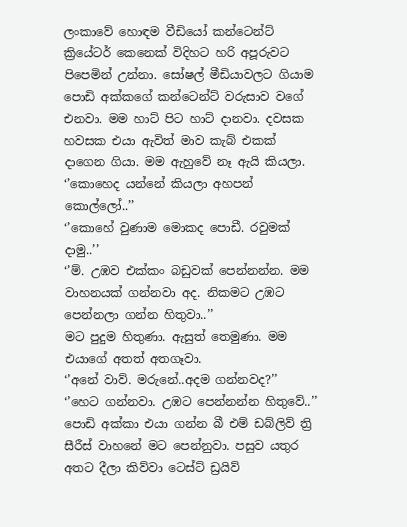ලංකාවේ හොඳම වීඩියෝ කන්ටෙන්ට් ක්‍රියේටර් කෙනෙක් විදිහට හරි අපූරුවට පිපෙමින් උන්නා. සෝෂල් මීඩියාවලට ගියාම පොඩි අක්කගේ කන්ටෙන්ට් වරුසාව වගේ එනවා. මම හාට් පිට හාට් දානවා. දවසක හවසක එයා ඇවිත් මාව කැබ් එකක් දාගෙන ගියා. මම ඇහුවේ නෑ ඇයි කියලා.
‘’කොහෙද යන්නේ කියලා අහපන් කොල්ලෝ..’’
‘’කොහේ වුණාම මොකද පොඩී. රවුමක් දාමු..’’
‘’ම්. උඹව එක්කං බඩුවක් පෙන්නන්න. මම වාහනයක් ගන්නවා අද. නිකමට උඹට පෙන්නලා ගන්න හිතුවා..’’
මට පුදුම හිතුණා. ඇසුත් තෙමුණා. මම එයාගේ අතත් අතගෑවා.
‘’අනේ වාව්. මරුනේ..අදම ගන්නවද?’’
‘’හෙට ගන්නවා. උඹට පෙන්නන්න හිතුවේ..’’
පොඩි අක්කා එයා ගන්න බී එම් ඩබ්ලිව් ත්‍රි සීරීස් වාහනේ මට පෙන්නුවා. පසුව යතුර අතට දීලා කිව්වා ටෙස්ට් ඩ්‍රයිව්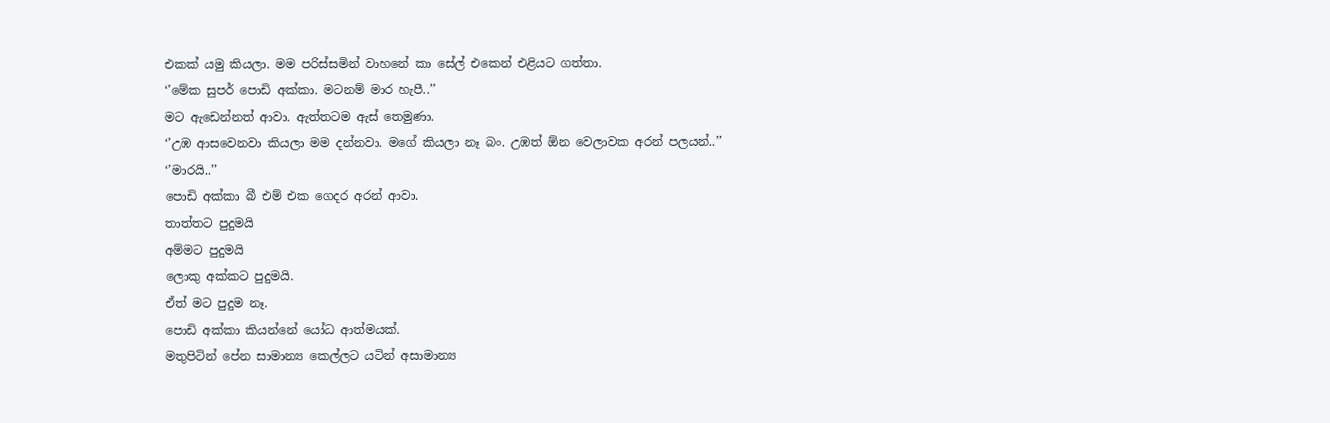එකක් යමු කියලා. මම පරිස්සමින් වාහනේ කා සේල් එකෙන් එළියට ගත්තා.
‘’මේක සුපර් පොඩි අක්කා. මටනම් මාර හැපී..’’
මට ඇඩෙන්නත් ආවා. ඇත්තටම ඇස් තෙමුණා.
‘’උඹ ආසවෙනවා කියලා මම දන්නවා. මගේ කියලා නෑ බං. උඹත් ඕන වෙලාවක අරන් පලයන්..’’
‘’මාරයි..’’
පොඩි අක්කා බී එම් එක ගෙදර අරන් ආවා.
තාත්තට පුදුමයි
අම්මට පුදුමයි
ලොකු අක්කට පුදුමයි.
ඒත් මට පුදුම නෑ.
පොඩි අක්කා කියන්නේ යෝධ ආත්මයක්.
මතුපිටින් පේන සාමාන්‍ය කෙල්ලට යටින් අසාමාන්‍ය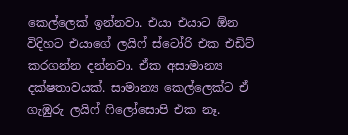කෙල්ලෙක් ඉන්නවා. එයා එයාට ඕන විදිහට එයාගේ ලයිෆ් ස්ටෝරි එක එඩිට් කරගන්න දන්නවා. ඒක අසාමාන්‍ය දක්ෂතාවයක්. සාමාන්‍ය කෙල්ලෙක්ට ඒ ගැඹුරු ලයිෆ් ෆිලෝසොපි එක නෑ.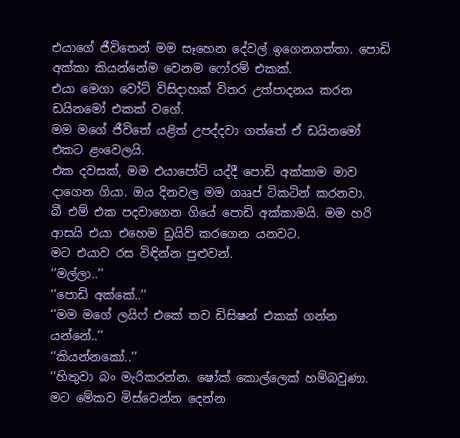එයාගේ ජීවිතෙන් මම සෑහෙන දේවල් ඉගෙනගත්තා. පොඩි අක්කා කියන්නේම වෙනම ෆෝරම් එකක්.
එයා මෙගා වෝට් විසිදාහක් විතර උත්පාදනය කරන ඩයිනමෝ එකක් වගේ.
මම මගේ ජීවිතේ යළිත් උපද්දවා ගත්තේ ඒ ඩයිනමෝ එකට ළංවෙලයි.
එක දවසක්, මම එයාපෝට් යද්දී පොඩි අක්කාම මාව දාගෙන ගියා. ඔය දිනවල මම ගෲප් ටිකටින් කරනවා.
බී එම් එක පදවාගෙන ගියේ පොඩි අක්කාමයි. මම හරි ආසයි එයා එහෙම ඩ්‍රයිව් කරගෙන යනවට.
මට එයාව රස විඳින්න පුළුවන්.
‘’මල්ලා..’’
‘’පොඩි අක්කේ..’’
‘’මම මගේ ලයිෆ් එකේ තව ඩිසිෂන් එකක් ගන්න යන්නේ..’’
‘’කියන්නකෝ..’’
‘’හිතුවා බං මැරිකරන්න. ෂෝක් කොල්ලෙක් හම්බවුණා. මට මේකව මිස්වෙන්න දෙන්න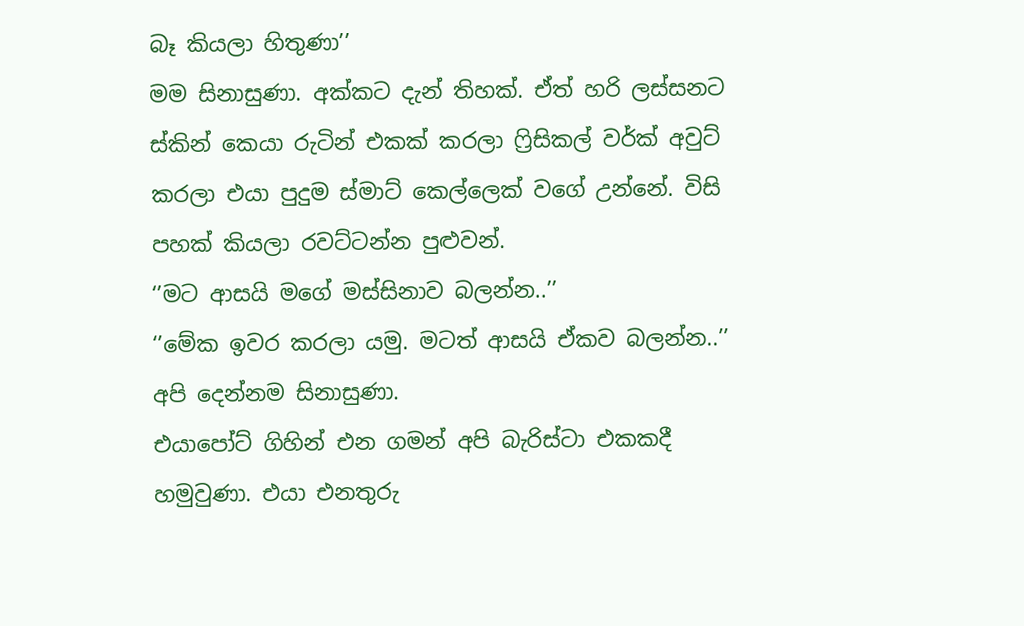බෑ කියලා හිතුණා’’
මම සිනාසුණා. අක්කට දැන් තිහක්. ඒත් හරි ලස්සනට ස්කින් කෙයා රුටින් එකක් කරලා ෆ්‍රිසිකල් වර්ක් අවුට් කරලා එයා පුදුම ස්මාට් කෙල්ලෙක් වගේ උන්නේ. විසි පහක් කියලා රවට්ටන්න පුළුවන්.
‘’මට ආසයි මගේ මස්සිනාව බලන්න..’’
‘’මේක ඉවර කරලා යමු. මටත් ආසයි ඒකව බලන්න..’’
අපි දෙන්නම සිනාසුණා.
එයාපෝට් ගිහින් එන ගමන් අපි බැරිස්ටා එකකදී හමුවුණා. එයා එනතුරු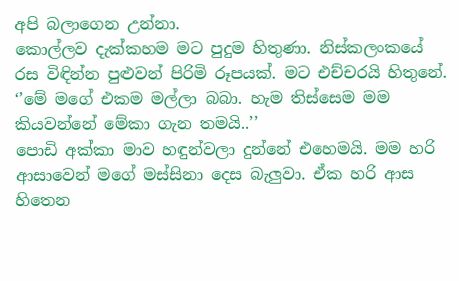අපි බලාගෙන උන්නා.
කොල්ලව දැක්කහම මට පුදුම හිතුණා. නිස්කලංකයේ රස විඳින්න පුළුවන් පිරිමි රූපයක්. මට එච්චරයි හිතුනේ.
‘’මේ මගේ එකම මල්ලා බබා. හැම තිස්සෙම මම කියවන්නේ මේකා ගැන තමයි..’’
පොඩි අක්කා මාව හඳුන්වලා දුන්නේ එහෙමයි. මම හරි ආසාවෙන් මගේ මස්සිනා දෙස බැලුවා. ඒක හරි ආස හිතෙන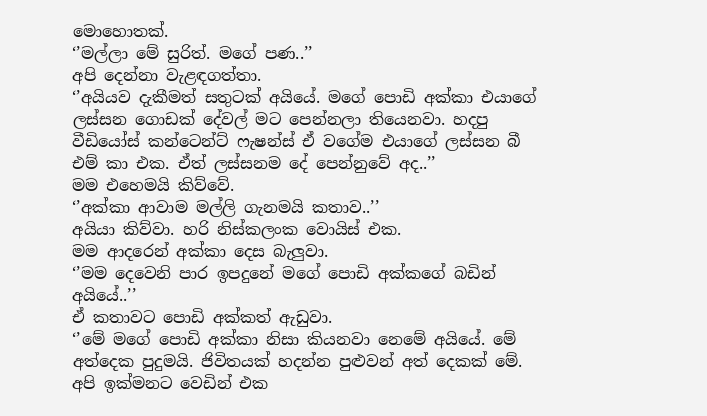මොහොතක්.
‘’මල්ලා මේ සුරිත්. මගේ පණ..’’
අපි දෙන්නා වැළඳගත්තා.
‘’අයියව දැකීමත් සතුටක් අයියේ. මගේ පොඩි අක්කා එයාගේ ලස්සන ගොඩක් දේවල් මට පෙන්නලා තියෙනවා. හදපු වීඩියෝස් කන්ටෙන්ට් ෆැෂන්ස් ඒ වගේම එයාගේ ලස්සන බී එම් කා එක. ඒත් ලස්සනම දේ පෙන්නුවේ අද..’’
මම එහෙමයි කිව්වේ.
‘’අක්කා ආවාම මල්ලි ගැනමයි කතාව..’’
අයියා කිව්වා. හරි නිස්කලංක වොයිස් එක.
මම ආදරෙන් අක්කා දෙස බැලුවා.
‘’මම දෙවෙනි පාර ඉපදුනේ මගේ පොඩි අක්කගේ බඩින් අයියේ..’’
ඒ කතාවට පොඩි අක්කත් ඇඩුවා.
‘’මේ මගේ පොඩි අක්කා නිසා කියනවා නෙමේ අයියේ. මේ අත්දෙක පුදුමයි. ජිවිතයක් හදන්න පුළුවන් අත් දෙකක් මේ. අපි ඉක්මනට වෙඩින් එක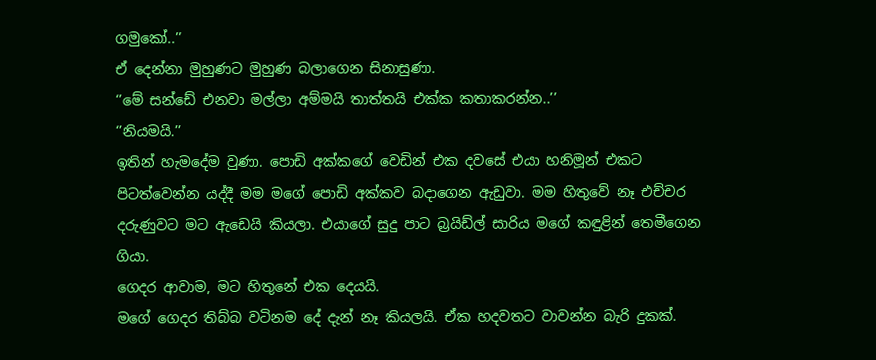ගමුකෝ..’’
ඒ දෙන්නා මුහුණට මුහුණ බලාගෙන සිනාසුණා.
‘’මේ සන්ඩේ එනවා මල්ලා අම්මයි තාත්තයි එක්ක කතාකරන්න..’’
‘’නියමයි.’’
ඉතින් හැමදේම වුණා. පොඩි අක්කගේ වෙඩින් එක දවසේ එයා හනිමූන් එකට පිටත්වෙන්න යද්දී මම මගේ පොඩි අක්කව බදාගෙන ඇඩුවා. මම හිතුවේ නෑ එච්චර දරුණුවට මට ඇඩෙයි කියලා. එයාගේ සුදු පාට බ්‍රයිඩ්ල් සාරිය මගේ කඳුළින් තෙමීගෙන ගියා.
ගෙදර ආවාම, මට හිතුනේ එක දෙයයි.
මගේ ගෙදර තිබ්බ වටිනම දේ දැන් නෑ කියලයි. ඒක හදවතට වාවන්න බැරි දුකක්.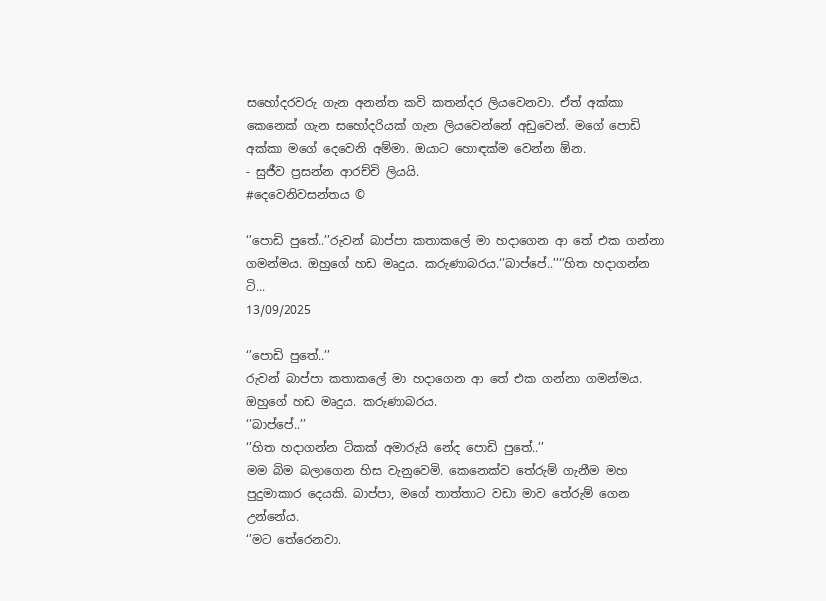සහෝදරවරු ගැන අනන්ත කවි කතන්දර ලියවෙනවා. ඒත් අක්කා කෙනෙක් ගැන සහෝදරියක් ගැන ලියවෙන්නේ අඩුවෙන්. මගේ පොඩි අක්කා මගේ දෙවෙනි අම්මා. ඔයාට හොඳක්ම වෙන්න ඕන.
- සුජීව ප්‍රසන්න ආරච්චි ලියයි.
#දෙවෙනිවසන්තය ©

‘’පොඩි පුතේ..’’රුවන් බාප්පා කතාකලේ මා හදාගෙන ආ තේ එක ගන්නා ගමන්මය. ඔහුගේ හඩ මෘදුය. කරුණාබරය.‘’බාප්පේ..’’‘’හිත හදාගන්න ටි...
13/09/2025

‘’පොඩි පුතේ..’’
රුවන් බාප්පා කතාකලේ මා හදාගෙන ආ තේ එක ගන්නා ගමන්මය. ඔහුගේ හඩ මෘදුය. කරුණාබරය.
‘’බාප්පේ..’’
‘’හිත හදාගන්න ටිකක් අමාරුයි නේද පොඩි පුතේ..’’
මම බිම බලාගෙන හිස වැනුවෙමි. කෙනෙක්ව තේරුම් ගැනීම මහ පුදුමාකාර දෙයකි. බාප්පා, මගේ තාත්තාට වඩා මාව තේරුම් ගෙන උන්නේය.
‘’මට තේරෙනවා.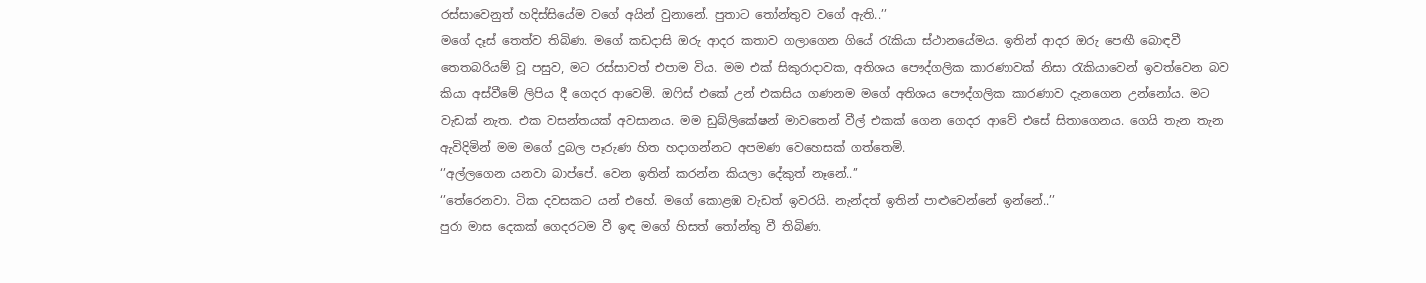රස්සාවෙනුත් හදිස්සියේම වගේ අයින් වුනානේ. පුතාට තෝන්තුව වගේ ඇති..’’
මගේ දෑස් තෙත්ව තිබිණ. මගේ කඩදාසි ඔරු ආදර කතාව ගලාගෙන ගියේ රැකියා ස්ථානයේමය. ඉතින් ආදර ඔරු පෙඟී බොඳවී තෙතබරියම් වූ පසුව, මට රස්සාවත් එපාම විය. මම එක් සිකුරාදාවක, අතිශය පෞද්ගලික කාරණාවක් නිසා රැකියාවෙන් ඉවත්වෙන බව කියා අස්වීමේ ලිපිය දී ගෙදර ආවෙමි. ඔෆිස් එකේ උන් එකසිය ගණනම මගේ අතිශය පෞද්ගලික කාරණාව දැනගෙන උන්නෝය. මට වැඩක් නැත. එක වසන්තයක් අවසානය. මම ඩුබ්ලිකේෂන් මාවතෙන් වීල් එකක් ගෙන ගෙදර ආවේ එසේ සිතාගෙනය. ගෙයි තැන තැන ඇවිදිමින් මම මගේ දුබල පෑරුණ හිත හදාගන්නට අපමණ වෙහෙසක් ගත්තෙමි.
‘’අල්ලගෙන යනවා බාප්පේ. වෙන ඉතින් කරන්න කියලා දේකුත් නෑනේ..’’
‘’තේරෙනවා. ටික දවසකට යන් එහේ. මගේ කොළඹ වැඩත් ඉවරයි. නැන්දත් ඉතින් පාළුවෙන්නේ ඉන්නේ..’’
පුරා මාස දෙකක් ගෙදරටම වී ඉඳ මගේ හිසත් තෝන්තු වී තිබිණ.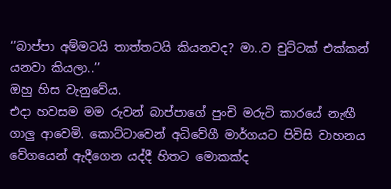‘’බාප්පා අම්මටයි තාත්තටයි කියනවද? මා..ව චුට්ටක් එක්කන් යනවා කියලා..’’
ඔහු හිස වැනුවේය.
එදා හවසම මම රුවන් බාප්පාගේ පුංචි මරුටි කාරයේ නැඟී ගාලු ආවෙමි. කොට්ටාවෙන් අධිවේගී මාර්ගයට පිවිසි වාහනය වේගයෙන් ඇදීගෙන යද්දී හිතට මොකක්ද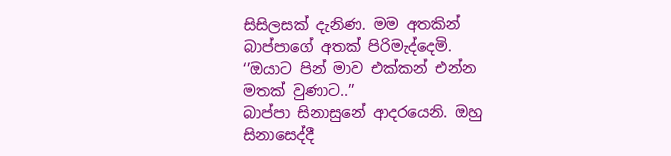සිසිලසක් දැනිණ. මම අතකින් බාප්පාගේ අතක් පිරිමැද්දෙමි.
‘’ඔයාට පින් මාව එක්කන් එන්න මතක් වුණාට..’’
බාප්පා සිනාසුනේ ආදරයෙනි. ඔහු සිනාසෙද්දී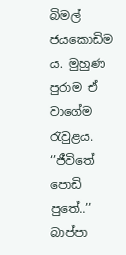බිමල් ජයකොඩිම ය. මුහුණ පුරාම ඒ වාගේම රැවුළය.
‘’ජීවිතේ පොඩි පුතේ..’’
බාප්පා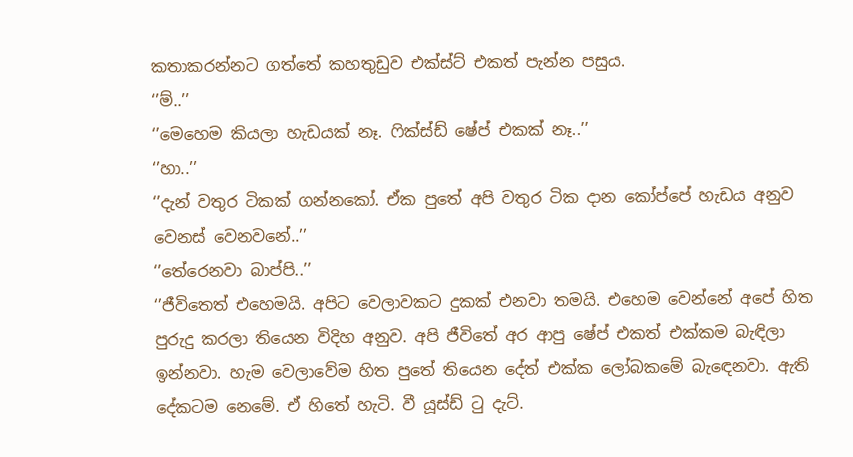කතාකරන්නට ගත්තේ කහතුඩුව එක්ස්ට් එකත් පැන්න පසුය.
‘’ම්..’’
‘’මෙහෙම කියලා හැඩයක් නෑ. ෆික්ස්ඩ් ෂේප් එකක් නෑ..’’
‘’හා..’’
‘’දැන් වතුර ටිකක් ගන්නකෝ. ඒක පුතේ අපි වතුර ටික දාන කෝප්පේ හැඩය අනුව වෙනස් වෙනවනේ..’’
‘’තේරෙනවා බාප්පි..’’
‘’ජීවිතෙත් එහෙමයි. අපිට වෙලාවකට දුකක් එනවා තමයි. එහෙම වෙන්නේ අපේ හිත පුරුදු කරලා තියෙන විදිහ අනුව. අපි ජීවිතේ අර ආපු ෂේප් එකත් එක්කම බැඳිලා ඉන්නවා. හැම වෙලාවේම හිත පුතේ තියෙන දේත් එක්ක ලෝබකමේ බැඳෙනවා. ඇති දේකටම නෙමේ. ඒ හිතේ හැටි. වී යූස්ඩ් ටු දැට්.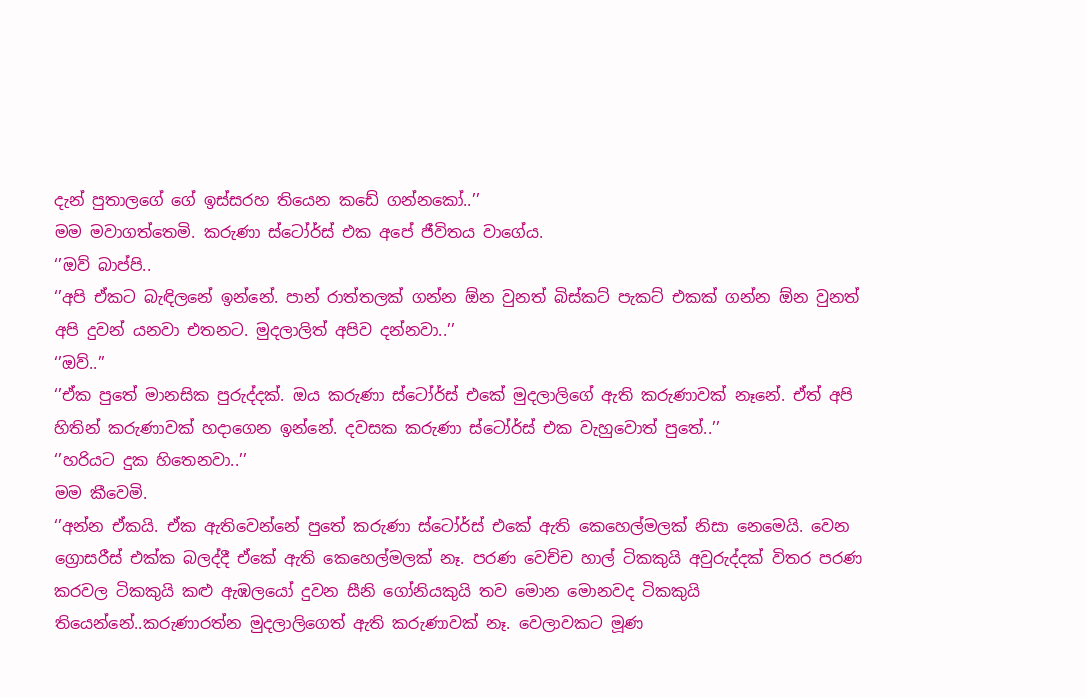දැන් පුතාලගේ ගේ ඉස්සරහ තියෙන කඩේ ගන්නකෝ..’’
මම මවාගත්තෙමි. කරුණා ස්ටෝර්ස් එක අපේ ජීවිතය වාගේය.
‘’ඔව් බාප්පි..
‘’අපි ඒකට බැඳිලනේ ඉන්නේ. පාන් රාත්තලක් ගන්න ඕන වුනත් බිස්කට් පැකට් එකක් ගන්න ඕන වුනත් අපි දුවන් යනවා එතනට. මුදලාලිත් අපිව දන්නවා..’’
‘’ඔව්..’’
‘’ඒක පුතේ මානසික පුරුද්දක්. ඔය කරුණා ස්ටෝර්ස් එකේ මුදලාලිගේ ඇති කරුණාවක් නෑනේ. ඒත් අපි හිතින් කරුණාවක් හදාගෙන ඉන්නේ. දවසක කරුණා ස්ටෝර්ස් එක වැහුවොත් පුතේ..’’
‘’හරියට දුක හිතෙනවා..’’
මම කීවෙමි.
‘’අන්න ඒකයි. ඒක ඇතිවෙන්නේ පුතේ කරුණා ස්ටෝර්ස් එකේ ඇති කෙහෙල්මලක් නිසා නෙමෙයි. වෙන ග්‍රොසරීස් එක්ක බලද්දී ඒකේ ඇති කෙහෙල්මලක් නෑ. පරණ වෙච්ච හාල් ටිකකුයි අවුරුද්දක් විතර පරණ කරවල ටිකකුයි කළු ඇඹලයෝ දුවන සීනි ගෝනියකුයි තව මොන මොනවද ටිකකුයි තියෙන්නේ..කරුණාරත්න මුදලාලිගෙත් ඇති කරුණාවක් නෑ. වෙලාවකට මූණ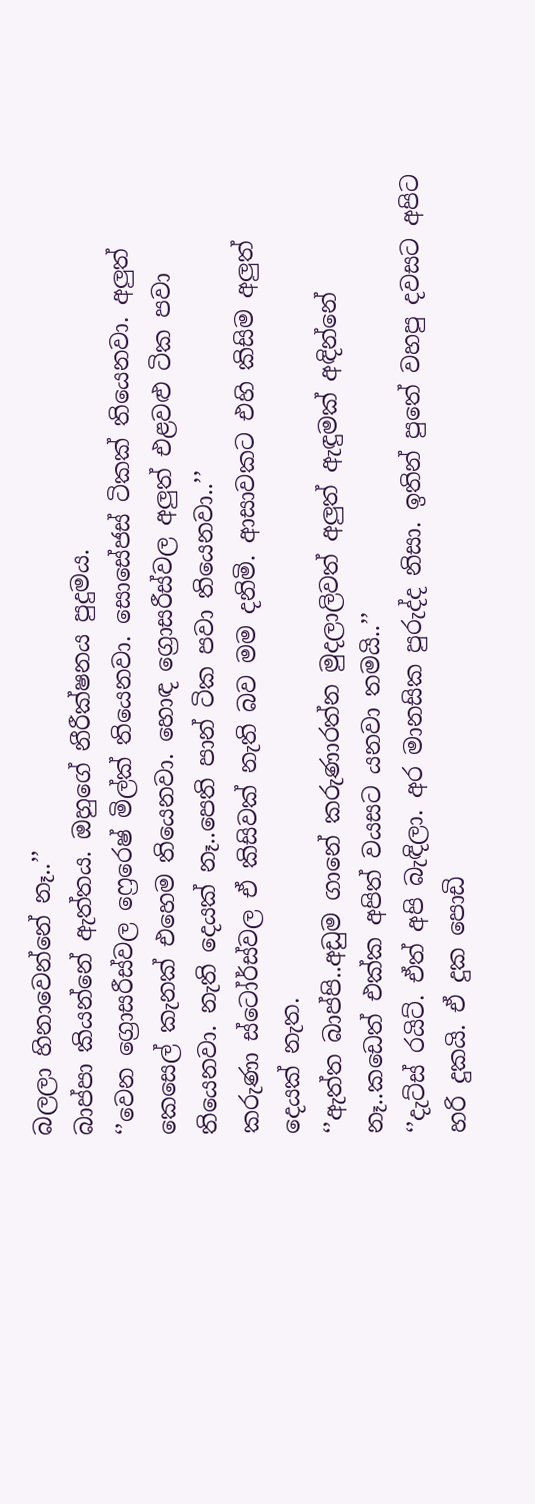බලලා හිනාවෙන්නේ නෑ..’’
බාප්පා කියන්නේ ඇත්තය. ඔහුගේ නීරීක්ෂනය පුදුමය.
‘’වෙන ග්‍රොසරීස්වල ෆ්‍රෙරෙෂ් මිල්ක් තියෙනවා. සොසේජස් ටිකක් තියෙනවා. අලුත් කෙසෙල් කැනක් එහෙම තියෙනවා. හොඳ ග්‍රොසරීස්වල අලුත් එළවළු ටික පවා තියෙනවා. නැති දෙයක් නෑ..පෙති පාන් ටික පවා තියෙනවා..’’
කරුණා ස්ටෝර්ස්වල ඒ කිසිවක් නැති බව මම දනිමි. ආසාවකට එහි කිසිම අලුත් දෙයක් නැත.
‘’ඇත්ත බාප්පි..අඩුම ගානේ කරුණාරත්න මුදලාලිවත් අලුත් ඇඳුමක් අඳින්නේ නෑ..කඩෙත් එක්ක අපිත් වයසට යනවා තමයි..’’
‘’දැට්ස් රයිට්. ඒත් අපි බැඳිලා. අර මානසික පුරුද්ද නිසා. ඉතින් පුතේ වහපු දවසට අපිට හරි දුකයි. ඒ දුක පොඩි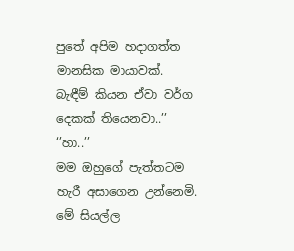පුතේ අපිම හදාගත්ත මානසික මායාවක්. බැඳීම් කියන ඒවා වර්ග දෙකක් තියෙනවා..’’
‘’හා..’’
මම ඔහුගේ පැත්තටම හැරී අසාගෙන උන්නෙමි. මේ සියල්ල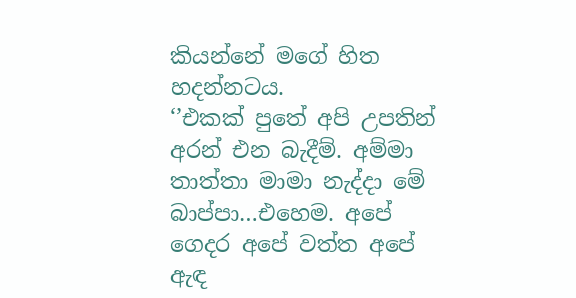කියන්නේ මගේ හිත හදන්නටය.
‘’එකක් පුතේ අපි උපතින් අරන් එන බැදීම්. අම්මා තාත්තා මාමා නැද්දා මේ බාප්පා…එහෙම. අපේ ගෙදර අපේ වත්ත අපේ ඇඳ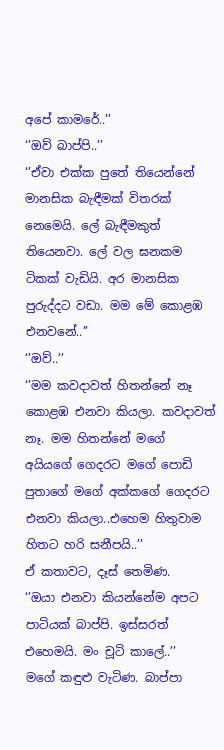අපේ කාමරේ..’’
‘’ඔව් බාප්පි..’’
‘’ඒවා එක්ක පුතේ තියෙන්නේ මානසික බැඳීමක් විතරක් නෙමෙයි. ලේ බැඳීමකුත් තියෙනවා. ලේ වල ඝනකම ටිකක් වැඩියි. අර මානසික පුරුද්දට වඩා. මම මේ කොළඹ එනවනේ..’’
‘’ඔව්..’’
‘’මම කවදාවත් හිතන්නේ නෑ කොළඹ එනවා කියලා. කවදාවත් නෑ. මම හිතන්නේ මගේ අයියගේ ගෙදරට මගේ පොඩි පුතාගේ මගේ අක්කගේ ගෙදරට එනවා කියලා..එහෙම හිතුවාම හිතට හරි සනීපයි..’’
ඒ කතාවට, දෑස් තෙමිණ.
‘’ඔයා එනවා කියන්නේම අපට පාටියක් බාප්පි. ඉස්සරත් එහෙමයි. මං චූටි කාලේ..’’
මගේ කඳුළු වැටිණ. බාප්පා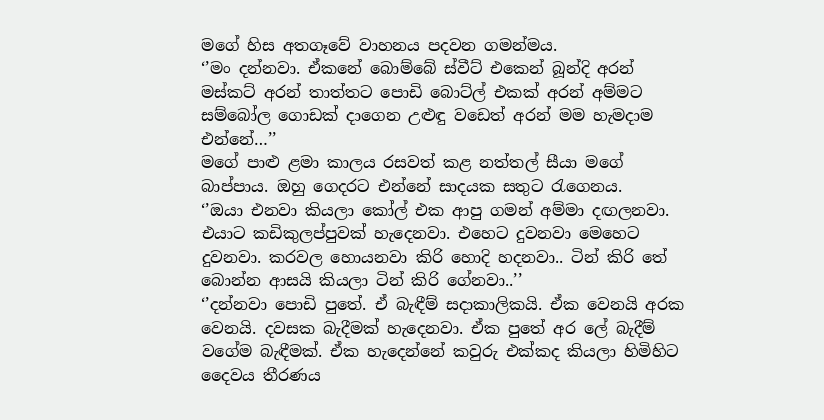මගේ හිස අතගෑවේ වාහනය පදවන ගමන්මය.
‘’මං දන්නවා. ඒකනේ බොම්බේ ස්වීට් එකෙන් බූන්දි අරන් මස්කට් අරන් තාත්තට පොඩි බොට්ල් එකක් අරන් අම්මට සම්බෝල ගොඩක් දාගෙන උළුඳු වඩෙත් අරන් මම හැමදාම එන්නේ…’’
මගේ පාළු ළමා කාලය රසවත් කළ නත්තල් සීයා මගේ බාප්පාය. ඔහු ගෙදරට එන්නේ සාදයක සතුට රැගෙනය.
‘’ඔයා එනවා කියලා කෝල් එක ආපු ගමන් අම්මා දඟලනවා. එයාට කඩිකුලප්පුවක් හැදෙනවා. එහෙට දුවනවා මෙහෙට දුවනවා. කරවල හොයනවා කිරි හොදි හදනවා.. ටින් කිරි තේ බොන්න ආසයි කියලා ටින් කිරි ගේනවා..’’
‘’දන්නවා පොඩි පුතේ. ඒ බැඳීම් සදාකාලිකයි. ඒක වෙනයි අරක වෙනයි. දවසක බැදීමක් හැදෙනවා. ඒක පුතේ අර ලේ බැදීම් වගේම බැඳීමක්. ඒක හැදෙන්නේ කවුරු එක්කද කියලා හිමිහිට දෛවය තීරණය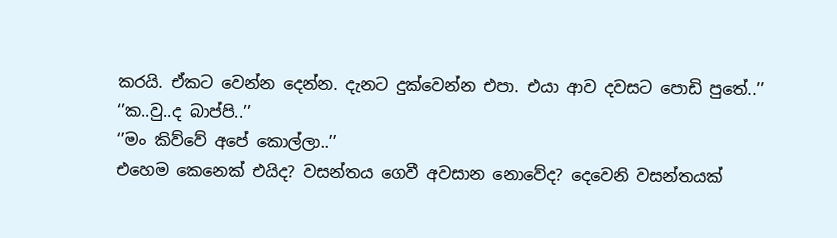කරයි. ඒකට වෙන්න දෙන්න. දැනට දුක්වෙන්න එපා. එයා ආව දවසට පොඩි පුතේ..’’
‘’ක..වු..ද බාප්පි..’’
‘’මං කිව්වේ අපේ කොල්ලා..’’
එහෙම කෙනෙක් එයිද? වසන්තය ගෙවී අවසාන නොවේද? දෙවෙනි වසන්තයක්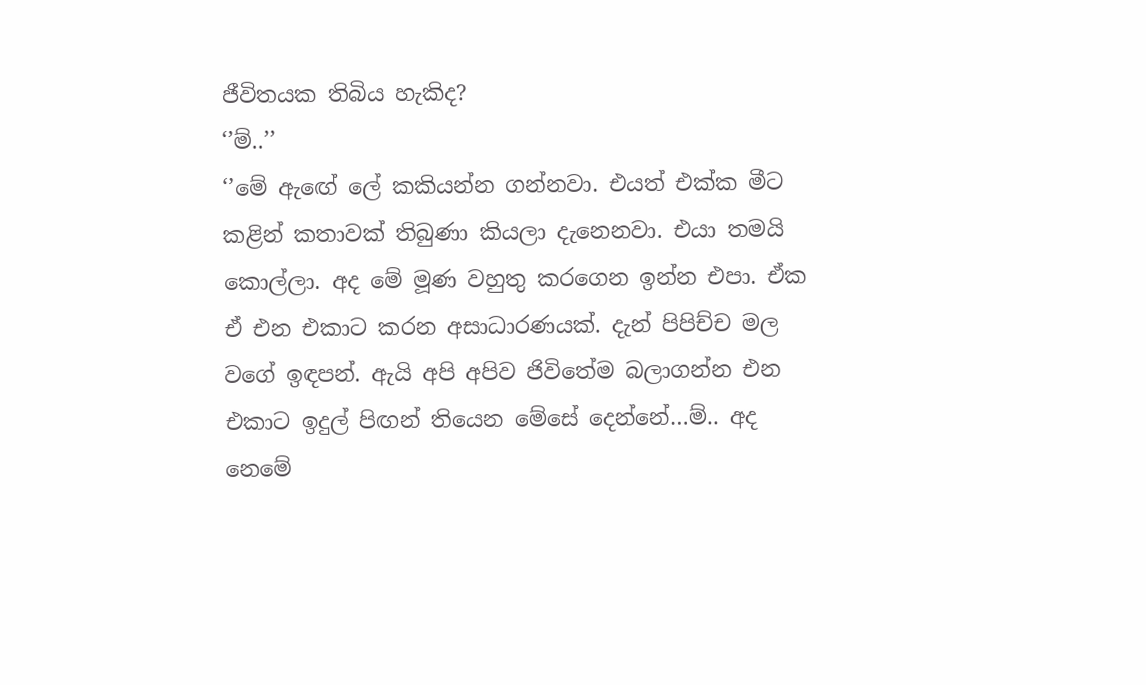ජීවිතයක තිබිය හැකිද?
‘’ම්..’’
‘’මේ ඇඟේ ලේ කකියන්න ගන්නවා. එයත් එක්ක මීට කළින් කතාවක් තිබුණා කියලා දැනෙනවා. එයා තමයි කොල්ලා. අද මේ මූණ වහුතු කරගෙන ඉන්න එපා. ඒක ඒ එන එකාට කරන අසාධාරණයක්. දැන් පිපිච්ච මල වගේ ඉඳපන්. ඇයි අපි අපිව ජිවිතේම බලාගන්න එන එකාට ඉදුල් පිඟන් තියෙන මේසේ දෙන්නේ…ම්.. අද නෙමේ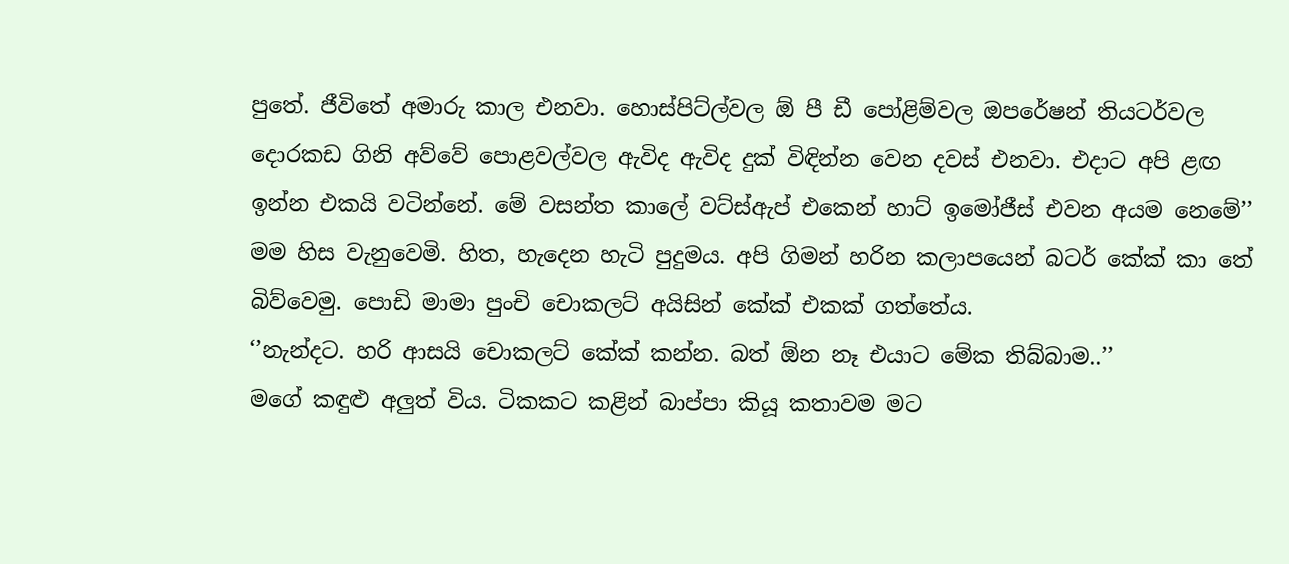පුතේ. ජීවිතේ අමාරු කාල එනවා. හොස්පිට්ල්වල ඕ පී ඩී පෝළිම්වල ඔපරේෂන් තියටර්වල දොරකඩ ගිනි අව්වේ පොළවල්වල ඇවිද ඇවිද දුක් විඳින්න වෙන දවස් එනවා. එදාට අපි ළඟ ඉන්න එකයි වටින්නේ. මේ වසන්ත කාලේ වට්ස්ඇප් එකෙන් හාට් ඉමෝජීස් එවන අයම නෙමේ’’
මම හිස වැනුවෙමි. හිත, හැදෙන හැටි පුදුමය. අපි ගිමන් හරින කලාපයෙන් බටර් කේක් කා තේ බිව්වෙමු. පොඩි මාමා පුංචි චොකලට් අයිසින් කේක් එකක් ගත්තේය.
‘’නැන්දට. හරි ආසයි චොකලට් කේක් කන්න. බත් ඕන නෑ එයාට මේක තිබ්බාම..’’
මගේ කඳුළු අලුත් විය. ටිකකට කළින් බාප්පා කියූ කතාවම මට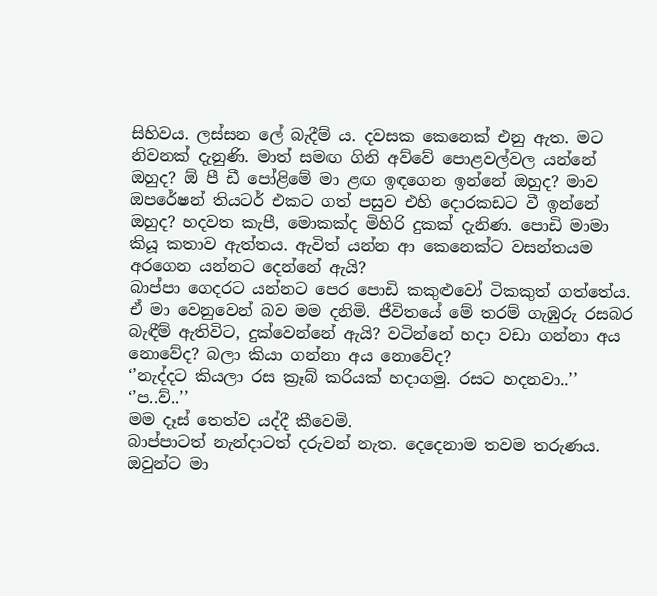සිහිවය. ලස්සන ලේ බැදීම් ය. දවසක කෙනෙක් එනු ඇත. මට නිවනක් දැනුණි. මාත් සමඟ ගිනි අව්වේ පොළවල්වල යන්නේ ඔහුද? ඕ පී ඩී පෝළිමේ මා ළඟ ඉඳගෙන ඉන්නේ ඔහුද? මාව ඔපරේෂන් තියටර් එකට ගත් පසුව එහි දොරකඩට වී ඉන්නේ ඔහුද? හදවත කැපී, මොකක්ද මිහිරි දුකක් දැනිණ. පොඩි මාමා කියූ කතාව ඇත්තය. ඇවිත් යන්න ආ කෙනෙක්ට වසන්තයම අරගෙන යන්නට දෙන්නේ ඇයි?
බාප්පා ගෙදරට යන්නට පෙර පොඩි කකුළුවෝ ටිකකුත් ගත්තේය. ඒ මා වෙනුවෙන් බව මම දනිමි. ජීවිතයේ මේ තරම් ගැඹුරු රසබර බැඳීම් ඇතිවිට, දුක්වෙන්නේ ඇයි? වටින්නේ හදා වඩා ගන්නා අය නොවේද? බලා කියා ගන්නා අය නොවේද?
‘’නැද්දට කියලා රස ක්‍රෑබ් කරියක් හදාගමු. රසට හදනවා..’’
‘’ප..ව්..’’
මම දෑස් තෙත්ව යද්දී කීවෙමි.
බාප්පාටත් නැන්දාටත් දරුවන් නැත. දෙදෙනාම තවම තරුණය. ඔවුන්ට මා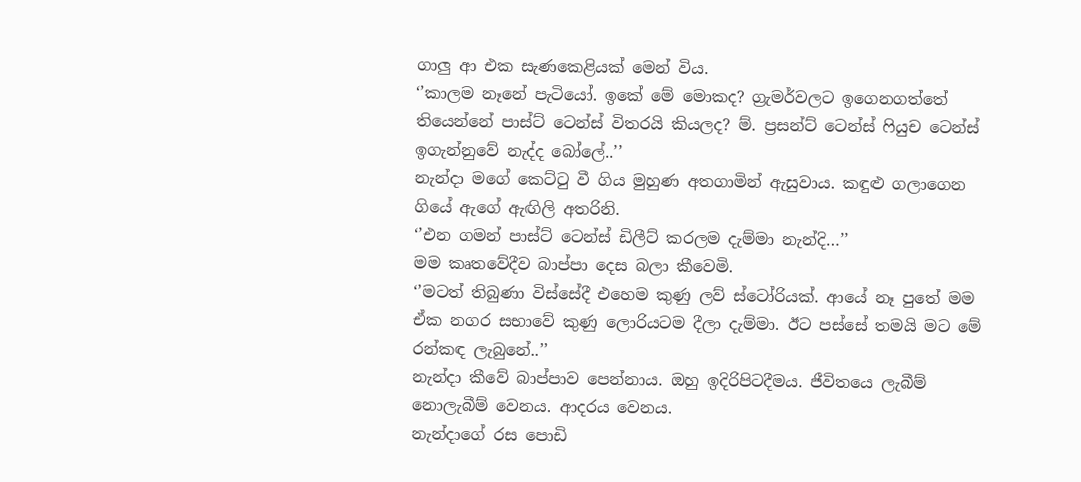ගාලු ආ එක සැණකෙළියක් මෙන් විය.
‘’කාලම නෑනේ පැටියෝ. ඉකේ මේ මොකද? ග්‍රැමර්වලට ඉගෙනගත්තේ තියෙන්නේ පාස්ට් ටෙන්ස් විතරයි කියලද? ම්. ප්‍රසන්ට් ටෙන්ස් ෆියුච ටෙන්ස් ඉගැන්නුවේ නැද්ද බෝලේ..’’
නැන්දා මගේ කෙට්ටු වී ගිය මුහුණ අතගාමින් ඇසුවාය. කඳුළු ගලාගෙන ගියේ ඇගේ ඇඟිලි අතරිනි.
‘’එන ගමන් පාස්ට් ටෙන්ස් ඩිලීට් කරලම දැම්මා නැන්දි…’’
මම කෘතවේදීව බාප්පා දෙස බලා කීවෙමි.
‘’මටත් තිබුණා විස්සේදී එහෙම කුණු ලව් ස්ටෝරියක්. ආයේ නෑ පුතේ මම ඒක නගර සභාවේ කුණු ලොරියටම දීලා දැම්මා. ඊට පස්සේ තමයි මට මේ රන්කඳ ලැබුනේ..’’
නැන්දා කීවේ බාප්පාව පෙන්නාය. ඔහු ඉදිරිපිටදීමය. ජීවිතයෙ ලැබීම් නොලැබීම් වෙනය. ආදරය වෙනය.
නැන්දාගේ රස පොඩි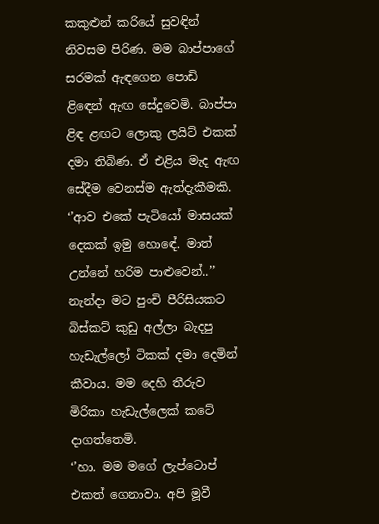කකුළුන් කරියේ සුවඳින් නිවසම පිරිණ. මම බාප්පාගේ සරමක් ඇඳගෙන පොඩි ළිඳෙන් ඇඟ සේදුවෙමි. බාප්පා ළිඳ ළඟට ලොකු ලයිට් එකක් දමා තිබිණ. ඒ එළිය මැද ඇඟ සේදීම වෙනස්ම ඇත්දැකීමකි.
‘’ආව එකේ පැටියෝ මාසයක් දෙකක් ඉමු හොඳේ. මාත් උන්නේ හරිම පාළුවෙන්..’’
නැන්දා මට පුංචි පීරිසියකට බිස්කට් කුඩු අල්ලා බැදපු හැඩැල්ලෝ ටිකක් දමා දෙමින් කීවාය. මම දෙහි තීරුව මිරිකා හැඩැල්ලෙක් කටේ දාගත්තෙමි.
‘’හා. මම මගේ ලැප්ටොප් එකත් ගෙනාවා. අපි මූවී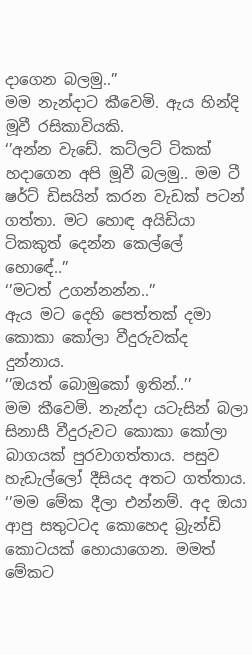දාගෙන බලමු..’’
මම නැන්දාට කීවෙමි. ඇය හින්දි මූවී රසිකාවියකි.
‘’අන්න වැඩේ. කට්ලට් ටිකක් හදාගෙන අපි මූවී බලමු.. මම ටී ෂර්ට් ඩිසයින් කරන වැඩක් පටන් ගත්තා. මට හොඳ අයිඩියා ටිකකුත් දෙන්න කෙල්ලේ හොඳේ..’’
‘’මටත් උගන්නන්න..’’
ඇය මට දෙහි පෙත්තක් දමා කොකා කෝලා වීදුරුවක්ද දුන්නාය.
‘’ඔයත් බොමුකෝ ඉතින්..’’
මම කීවෙමි. නැන්දා යටැසින් බලා සිනාසී වීදුරුවට කොකා කෝලා බාගයක් පුරවාගත්තාය. පසුව හැඩැල්ලෝ දීසියද අතට ගත්තාය.
‘’මම මේක දීලා එන්නම්. අද ඔයා ආපු සතුටටද කොහෙද බ්‍රැන්ඩි කොටයක් හොයාගෙන. මමත් මේකට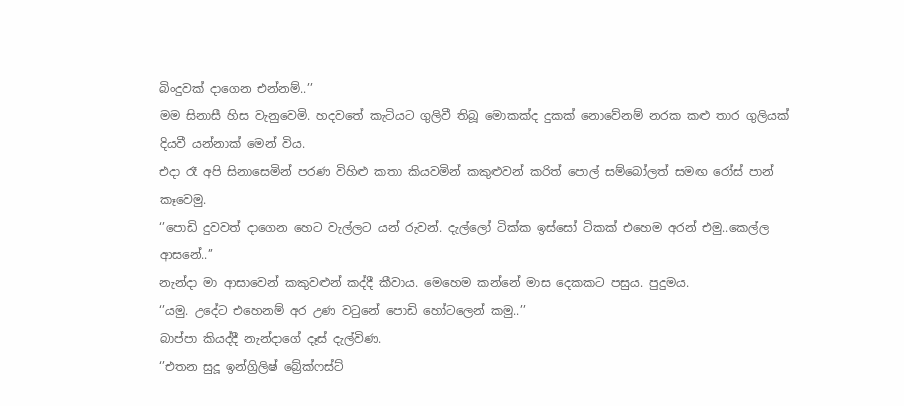බිංදුවක් දාගෙන එන්නම්..’’
මම සිනාසී හිස වැනුවෙමි. හදවතේ කැටියට ගුලිවී තිබූ මොකක්ද දුකක් නොවේනම් නරක කළු තාර ගුලියක් දියවී යන්නාක් මෙන් විය.
එදා රෑ අපි සිනාසෙමින් පරණ විහිළු කතා කියවමින් කකුළුවන් කරිත් පොල් සම්බෝලත් සමඟ රෝස් පාන් කෑවෙමු.
‘’පොඩි දුවවත් දාගෙන හෙට වැල්ලට යන් රුවන්. දැල්ලෝ ටික්ක ඉස්සෝ ටිකක් එහෙම අරන් එමු..කෙල්ල ආසනේ..’’
නැන්දා මා ආසාවෙන් කකුවළුන් කද්දී කීවාය. මෙහෙම කන්නේ මාස දෙකකට පසුය. පුදුමය.
‘’යමු. උදේට එහෙනම් අර උණ වටුනේ පොඩි හෝටලෙන් කමු..’’
බාප්පා කියද්දී නැන්දාගේ දෑස් දැල්විණ.
‘’එතන සුදූ ඉන්ග්‍රිලිෂ් බ්‍රේක්ෆස්ට්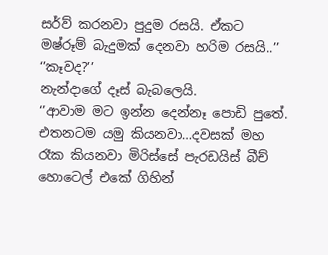සර්ව් කරනවා පුදුම රසයි. ඒකට මෂ්රූම් බැදුමක් දෙනවා හරිම රසයි..’’
‘’කෑවද?’’
නැන්දාගේ දෑස් බැබලෙයි.
‘’ආවාම මට ඉන්න දෙන්නෑ පොඩි පුතේ. එතනටම යමු කියනවා…දවසක් මහ රෑක කියනවා මිරිස්සේ පැරඩයිස් බීච් හොටෙල් එකේ ගිහින්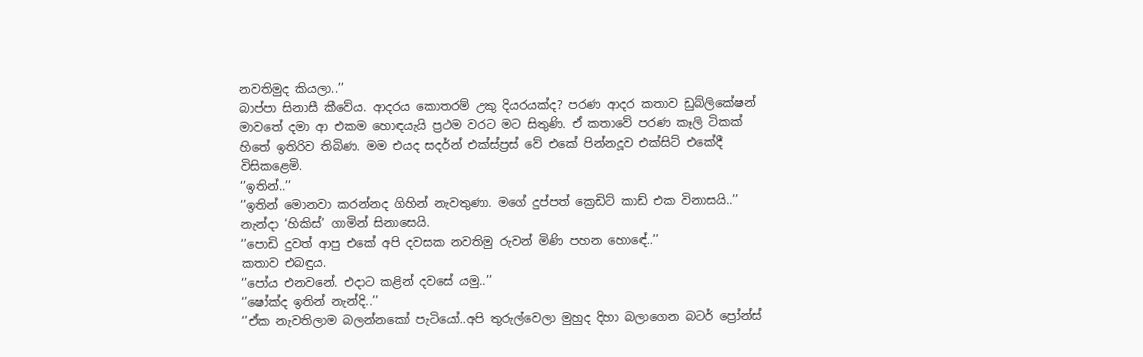නවතිමුද කියලා..’’
බාප්පා සිනාසී කීවේය. ආදරය කොතරම් උකු දියරයක්ද? පරණ ආදර කතාව ඩුබ්ලිකේෂන් මාවතේ දමා ආ එකම හොඳයැයි ප්‍රථම වරට මට සිතුණි. ඒ කතාවේ පරණ කෑලි ටිකක් හිතේ ඉතිරිව තිබිණ. මම එයද සදර්න් එක්ස්ප්‍රස් වේ එකේ පින්නදූව එක්සිට් එකේදී විසිකළෙමි.
‘’ඉතින්..’’
‘’ඉතින් මොනවා කරන්නද ගිහින් නැවතුණා. මගේ දුප්පත් ක්‍රෙඩිට් කාඩ් එක විනාසයි..’’
නැන්දා ‘හිකිස්’ ගාමින් සිනාසෙයි.
‘’පොඩි දුවත් ආපු එකේ අපි දවසක නවතිමු රුවන් මිණි පහන හොඳේ..’’
කතාව එබඳුය.
‘’පෝය එනවනේ. එදාට කළින් දවසේ යමු..’’
‘’ෂෝක්ද ඉතින් නැන්දි..’’
‘’ඒක නැවතිලාම බලන්නකෝ පැටියෝ..අපි තුරුල්වෙලා මුහුද දිහා බලාගෙන බටර් ප්‍රෝන්ස්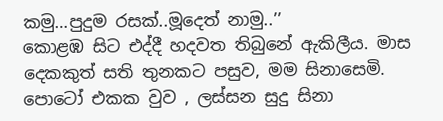කමු…පුදුම රසක්..මූදෙත් නාමු..’’
කොළඹ සිට එද්දී හදවත තිබුනේ ඇකිලීය. මාස දෙකකුත් සති තුනකට පසුව, මම සිනාසෙමි. පොටෝ එකක වුව , ලස්සන සුදු සිනා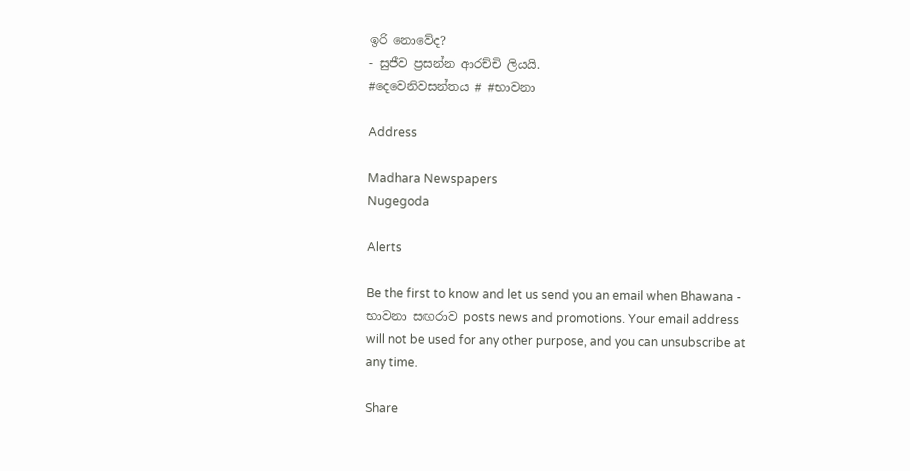ඉරි නොවේද?
- සුජීව ප්‍රසන්න ආරච්චි ලියයි.
#දෙවෙනිවසන්තය # #භාවනා

Address

Madhara Newspapers
Nugegoda

Alerts

Be the first to know and let us send you an email when Bhawana - භාවනා සඟරාව posts news and promotions. Your email address will not be used for any other purpose, and you can unsubscribe at any time.

Share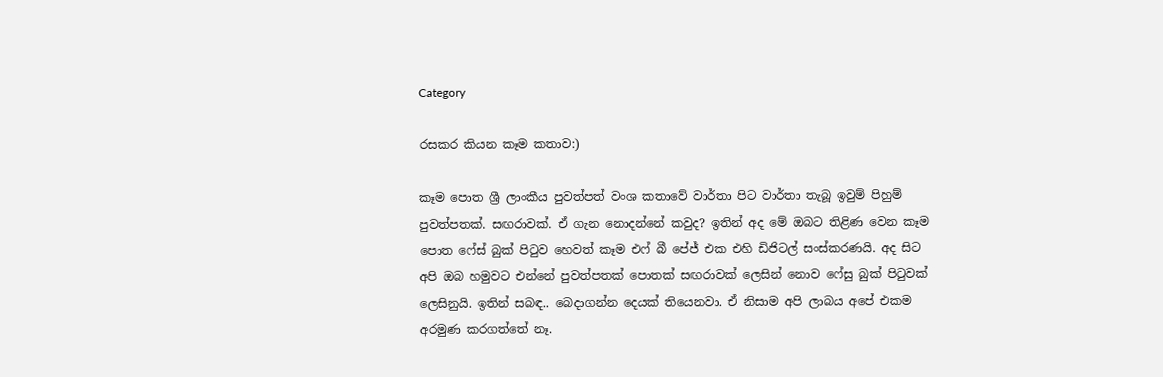Category

රසකර කියන කෑම කතාව:)

කෑම පොත ශ්‍රී ලාංකීය පුවත්පත් වංශ කතාවේ වාර්තා පිට වාර්තා තැබූ ඉවුම් පිහුම් පුවත්පතක්. සඟරාවක්. ඒ ගැන නොදන්නේ කවුද? ඉතින් අද මේ ඔබට තිළිණ වෙන කෑම පොත ෆේස් බුක් පිටුව හෙවත් කෑම එෆ් බී පේජ් එක එහි ඩිජිටල් සංස්කරණයි. අද සිට අපි ඔබ හමුවට එන්නේ පුවත්පතක් පොතක් සඟරාවක් ලෙසින් නොව ෆේසු බුක් පිටුවක් ලෙසිනුයි. ඉතින් සබඳ.. බෙදාගන්න දෙයක් තියෙනවා. ඒ නිසාම අපි ලාබය අපේ එකම අරමුණ කරගත්තේ නෑ.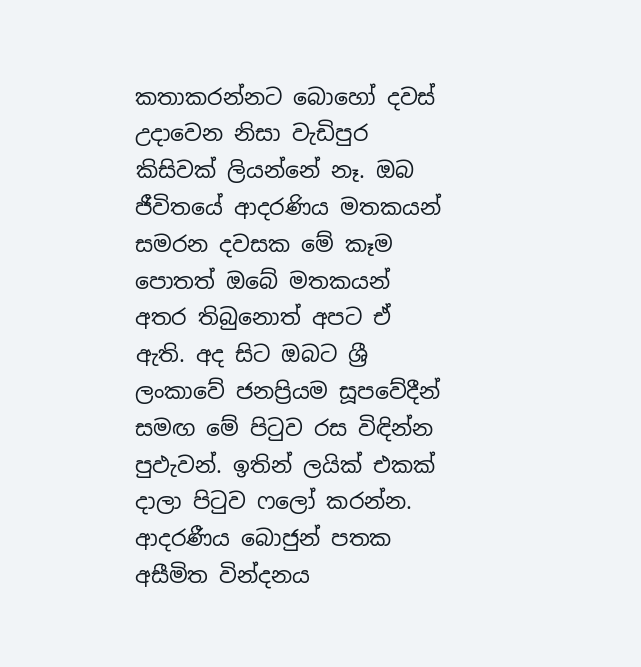කතාකරන්නට බොහෝ දවස් උදාවෙන නිසා වැඩිපුර කිසිවක් ලියන්නේ නෑ. ඔබ ජීවිතයේ ආදරණිය මතකයන් සමරන දවසක මේ කෑම පොතත් ඔබේ මතකයන් අතර තිබුනොත් අපට ඒ ඇති. අද සිට ඔබට ශ්‍රී ලංකාවේ ජනප්‍රියම සූපවේදීන් සමඟ මේ පිටුව රස විඳින්න පුඵැවන්. ඉතින් ලයික් එකක් දාලා පිටුව ෆලෝ කරන්න. ආදරණීය බොජුන් පතක අසීමිත වින්දනය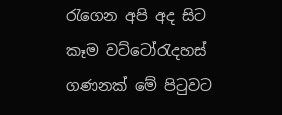රැගෙන අපි අද සිට කෑම වට්ටෝරැදහස් ගණනක් මේ පිටුවට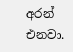අරන් එනවා.